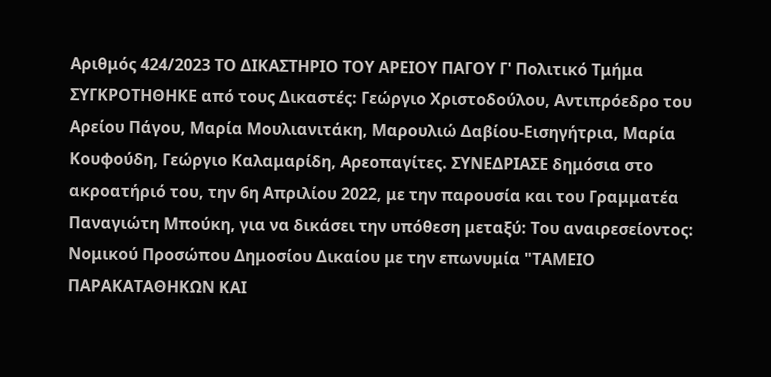Αριθμός 424/2023 ΤΟ ΔΙΚΑΣΤΗΡΙΟ ΤΟΥ ΑΡΕΙΟΥ ΠΑΓΟΥ Γ' Πολιτικό Τμήμα ΣΥΓΚΡΟΤΗΘΗΚΕ από τους Δικαστές: Γεώργιο Χριστοδούλου, Αντιπρόεδρο του Αρείου Πάγου, Μαρία Μουλιανιτάκη, Μαρουλιώ Δαβίου-Εισηγήτρια, Μαρία Κουφούδη, Γεώργιο Καλαμαρίδη, Αρεοπαγίτες. ΣΥΝΕΔΡΙΑΣΕ δημόσια στο ακροατήριό του, την 6η Απριλίου 2022, με την παρουσία και του Γραμματέα Παναγιώτη Μπούκη, για να δικάσει την υπόθεση μεταξύ: Του αναιρεσείοντος: Νομικού Προσώπου Δημοσίου Δικαίου με την επωνυμία "ΤΑΜΕΙΟ ΠΑΡΑΚΑΤΑΘΗΚΩΝ ΚΑΙ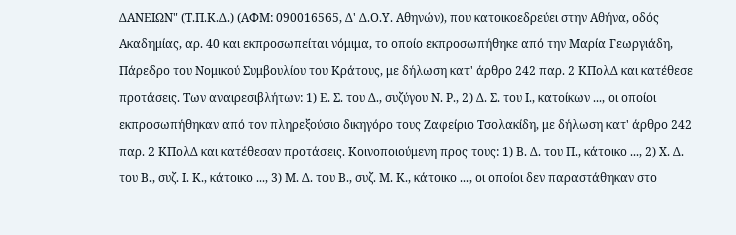ΔΑΝΕΙΩΝ" (Τ.Π.Κ.Δ.) (ΑΦΜ: 090016565, Δ' Δ.Ο.Υ. Αθηνών), που κατοικοεδρεύει στην Αθήνα, οδός Ακαδημίας, αρ. 40 και εκπροσωπείται νόμιμα, το οποίο εκπροσωπήθηκε από την Μαρία Γεωργιάδη, Πάρεδρο του Νομικού Συμβουλίου του Κράτους, με δήλωση κατ' άρθρο 242 παρ. 2 ΚΠολΔ και κατέθεσε προτάσεις. Των αναιρεσιβλήτων: 1) Ε. Σ. του Δ., συζύγου Ν. Ρ., 2) Δ. Σ. του Ι., κατοίκων ..., οι οποίοι εκπροσωπήθηκαν από τον πληρεξούσιο δικηγόρο τους Ζαφείριο Τσολακίδη, με δήλωση κατ' άρθρο 242 παρ. 2 ΚΠολΔ και κατέθεσαν προτάσεις. Κοινοποιούμενη προς τους: 1) Β. Δ. του Π., κάτοικο ..., 2) Χ. Δ. του Β., συζ. Ι. Κ., κάτοικο ..., 3) Μ. Δ. του Β., συζ. Μ. Κ., κάτοικο ..., οι οποίοι δεν παραστάθηκαν στο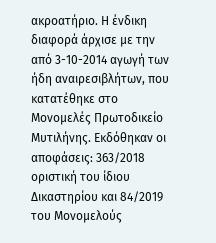ακροατήριο. Η ένδικη διαφορά άρχισε με την από 3-10-2014 αγωγή των ήδη αναιρεσιβλήτων, που κατατέθηκε στο Μονομελές Πρωτοδικείο Μυτιλήνης. Εκδόθηκαν οι αποφάσεις: 363/2018 οριστική του ίδιου Δικαστηρίου και 84/2019 του Μονομελούς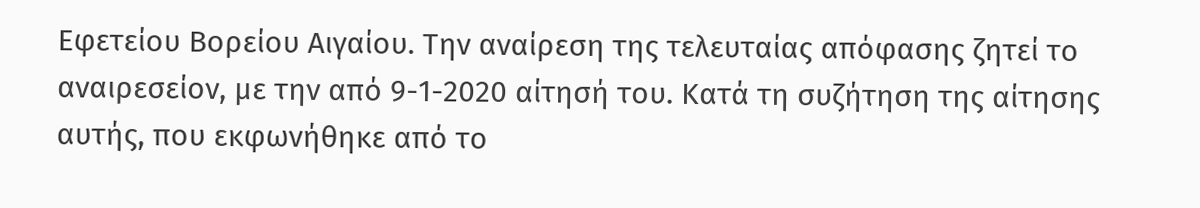Εφετείου Βορείου Αιγαίου. Την αναίρεση της τελευταίας απόφασης ζητεί το αναιρεσείον, με την από 9-1-2020 αίτησή του. Κατά τη συζήτηση της αίτησης αυτής, που εκφωνήθηκε από το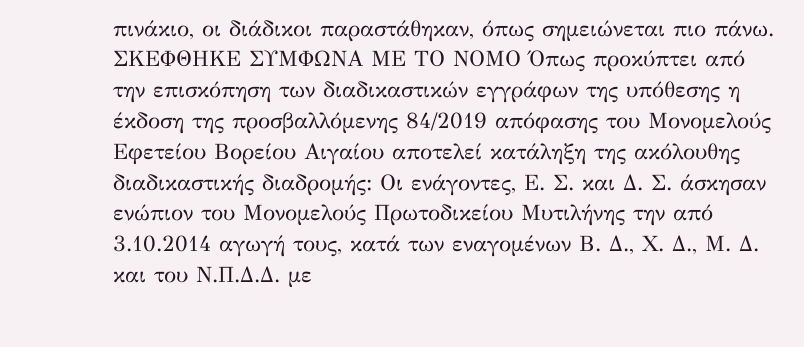πινάκιο, οι διάδικοι παραστάθηκαν, όπως σημειώνεται πιο πάνω. ΣΚΕΦΘΗΚΕ ΣΥΜΦΩΝΑ ΜΕ ΤΟ ΝΟΜΟ Όπως προκύπτει από την επισκόπηση των διαδικαστικών εγγράφων της υπόθεσης η έκδοση της προσβαλλόμενης 84/2019 απόφασης του Μονομελούς Εφετείου Βορείου Αιγαίου αποτελεί κατάληξη της ακόλουθης διαδικαστικής διαδρομής: Οι ενάγοντες, Ε. Σ. και Δ. Σ. άσκησαν ενώπιον του Μονομελούς Πρωτοδικείου Μυτιλήνης την από 3.10.2014 αγωγή τους, κατά των εναγομένων Β. Δ., Χ. Δ., Μ. Δ. και του Ν.Π.Δ.Δ. με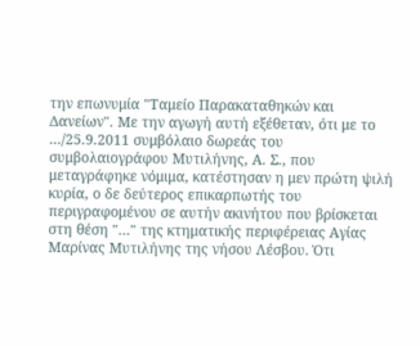την επωνυμία "Ταμείο Παρακαταθηκών και Δανείων". Με την αγωγή αυτή εξέθεταν, ότι με το .../25.9.2011 συμβόλαιο δωρεάς του συμβολαιογράφου Μυτιλήνης, Α. Σ., που μεταγράφηκε νόμιμα, κατέστησαν η μεν πρώτη ψιλή κυρία, ο δε δεύτερος επικαρπωτής του περιγραφομένου σε αυτήν ακινήτου που βρίσκεται στη θέση "..." της κτηματικής περιφέρειας Αγίας Μαρίνας Μυτιλήνης της νήσου Λέσβου. Ότι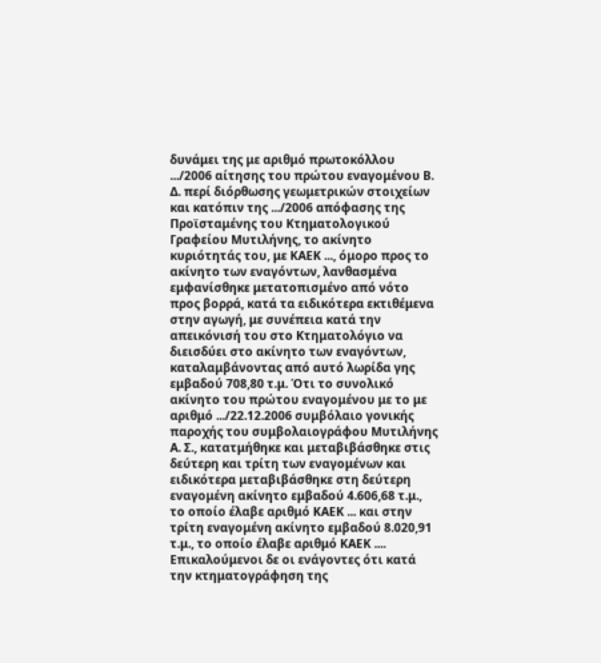δυνάμει της με αριθμό πρωτοκόλλου .../2006 αίτησης του πρώτου εναγομένου Β. Δ. περί διόρθωσης γεωμετρικών στοιχείων και κατόπιν της .../2006 απόφασης της Προϊσταμένης του Κτηματολογικού Γραφείου Μυτιλήνης, το ακίνητο κυριότητάς του, με ΚΑΕΚ ..., όμορο προς το ακίνητο των εναγόντων, λανθασμένα εμφανίσθηκε μετατοπισμένο από νότο προς βορρά, κατά τα ειδικότερα εκτιθέμενα στην αγωγή, με συνέπεια κατά την απεικόνισή του στο Κτηματολόγιο να διεισδύει στο ακίνητο των εναγόντων, καταλαμβάνοντας από αυτό λωρίδα γης εμβαδού 708,80 τ.μ. Ότι το συνολικό ακίνητο του πρώτου εναγομένου με το με αριθμό .../22.12.2006 συμβόλαιο γονικής παροχής του συμβολαιογράφου Μυτιλήνης Α. Σ., κατατμήθηκε και μεταβιβάσθηκε στις δεύτερη και τρίτη των εναγομένων και ειδικότερα μεταβιβάσθηκε στη δεύτερη εναγομένη ακίνητο εμβαδού 4.606,68 τ.μ., το οποίο έλαβε αριθμό ΚΑΕΚ ... και στην τρίτη εναγομένη ακίνητο εμβαδού 8.020,91 τ.μ., το οποίο έλαβε αριθμό ΚΑΕΚ .... Επικαλούμενοι δε οι ενάγοντες ότι κατά την κτηματογράφηση της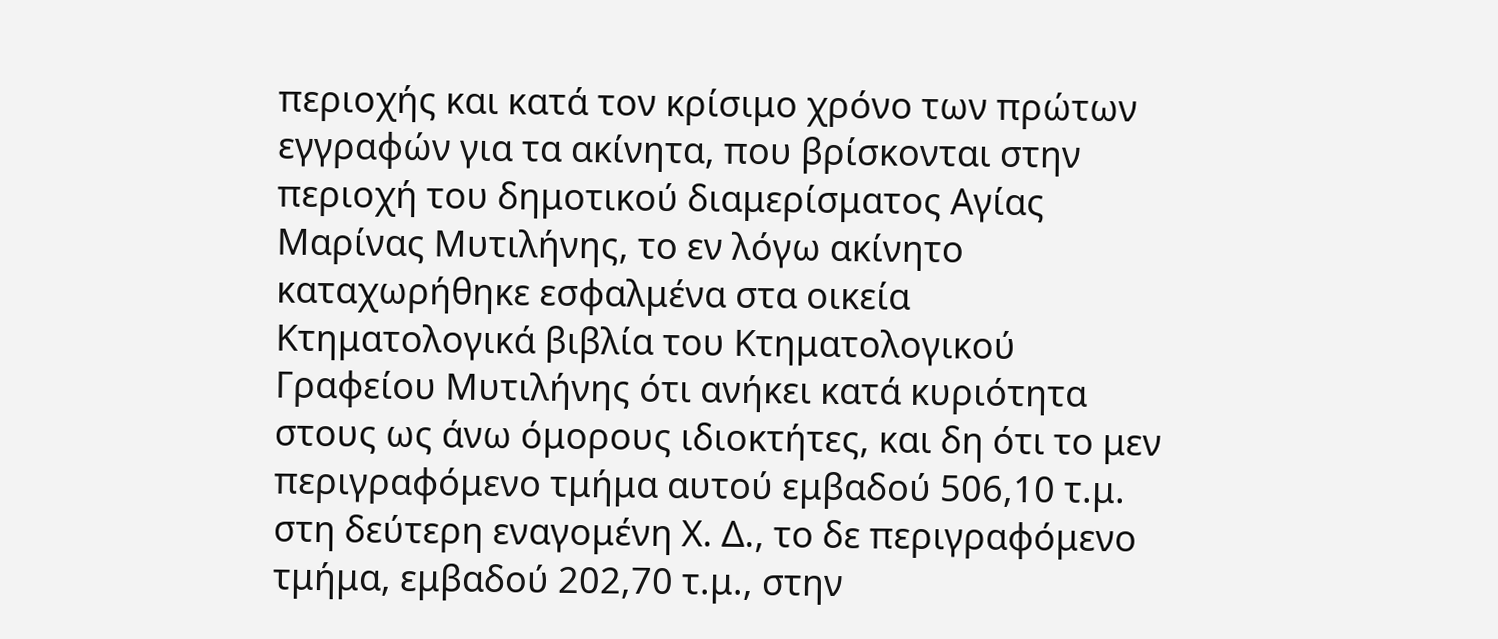περιοχής και κατά τον κρίσιμο χρόνο των πρώτων εγγραφών για τα ακίνητα, που βρίσκονται στην περιοχή του δημοτικού διαμερίσματος Αγίας Μαρίνας Μυτιλήνης, το εν λόγω ακίνητο καταχωρήθηκε εσφαλμένα στα οικεία Κτηματολογικά βιβλία του Κτηματολογικού Γραφείου Μυτιλήνης ότι ανήκει κατά κυριότητα στους ως άνω όμορους ιδιοκτήτες, και δη ότι το μεν περιγραφόμενο τμήμα αυτού εμβαδού 506,10 τ.μ. στη δεύτερη εναγομένη Χ. Δ., το δε περιγραφόμενο τμήμα, εμβαδού 202,70 τ.μ., στην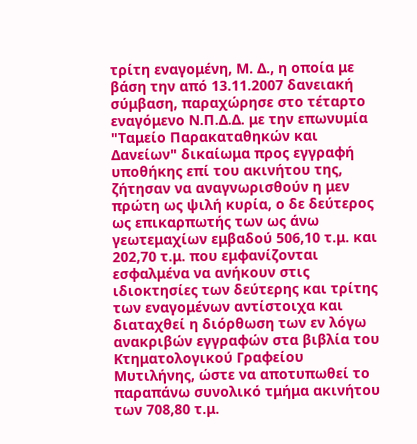τρίτη εναγομένη, Μ. Δ., η οποία με βάση την από 13.11.2007 δανειακή σύμβαση, παραχώρησε στο τέταρτο εναγόμενο Ν.Π.Δ.Δ. με την επωνυμία "Ταμείο Παρακαταθηκών και Δανείων" δικαίωμα προς εγγραφή υποθήκης επί του ακινήτου της, ζήτησαν να αναγνωρισθούν η μεν πρώτη ως ψιλή κυρία, ο δε δεύτερος ως επικαρπωτής των ως άνω γεωτεμαχίων εμβαδού 506,10 τ.μ. και 202,70 τ.μ. που εμφανίζονται εσφαλμένα να ανήκουν στις ιδιοκτησίες των δεύτερης και τρίτης των εναγομένων αντίστοιχα και διαταχθεί η διόρθωση των εν λόγω ανακριβών εγγραφών στα βιβλία του Κτηματολογικού Γραφείου Μυτιλήνης, ώστε να αποτυπωθεί το παραπάνω συνολικό τμήμα ακινήτου των 708,80 τ.μ.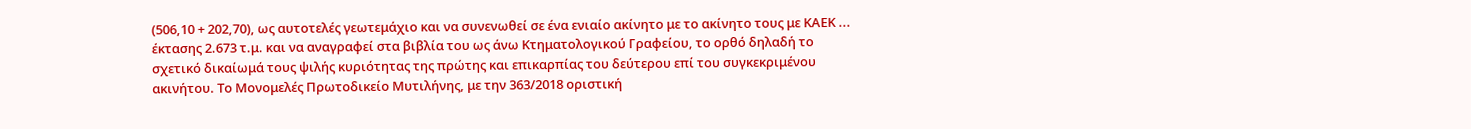(506,10 + 202,70), ως αυτοτελές γεωτεμάχιο και να συνενωθεί σε ένα ενιαίο ακίνητο με το ακίνητο τους με ΚΑΕΚ ... έκτασης 2.673 τ.μ. και να αναγραφεί στα βιβλία του ως άνω Κτηματολογικού Γραφείου, το ορθό δηλαδή το σχετικό δικαίωμά τους ψιλής κυριότητας της πρώτης και επικαρπίας του δεύτερου επί του συγκεκριμένου ακινήτου. Το Μονομελές Πρωτοδικείο Μυτιλήνης, με την 363/2018 οριστική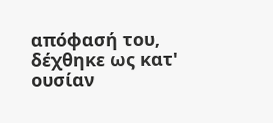απόφασή του, δέχθηκε ως κατ' ουσίαν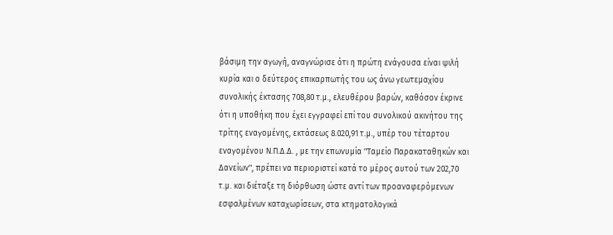βάσιμη την αγωγή, αναγνώρισε ότι η πρώτη ενάγουσα είναι ψιλή κυρία και ο δεύτερος επικαρπωτής του ως άνω γεωτεμαχίου συνολικής έκτασης 708,80 τ.μ., ελευθέρου βαρών, καθόσον έκρινε ότι η υποθήκη που έχει εγγραφεί επί του συνολικού ακινήτου της τρίτης εναγομένης, εκτάσεως 8.020,91 τ.μ., υπέρ του τέταρτου εναγομένου Ν.Π.Δ.Δ. , με την επωνυμία "Ταμείο Παρακαταθηκών και Δανείων", πρέπει να περιοριστεί κατά το μέρος αυτού των 202,70 τ.μ. και διέταξε τη διόρθωση ώστε αντί των προαναφερόμενων εσφαλμένων καταχωρίσεων, στα κτηματολογικά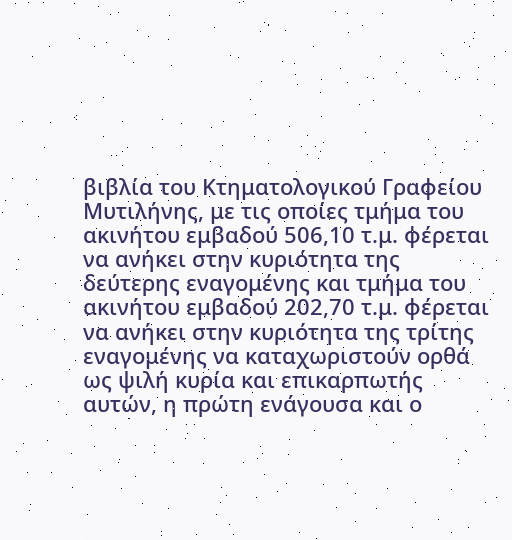βιβλία του Κτηματολογικού Γραφείου Μυτιλήνης, με τις οποίες τμήμα του ακινήτου εμβαδού 506,10 τ.μ. φέρεται να ανήκει στην κυριότητα της δεύτερης εναγομένης και τμήμα του ακινήτου εμβαδού 202,70 τ.μ. φέρεται να ανήκει στην κυριότητα της τρίτης εναγομένης να καταχωριστούν ορθά ως ψιλή κυρία και επικαρπωτής αυτών, η πρώτη ενάγουσα και ο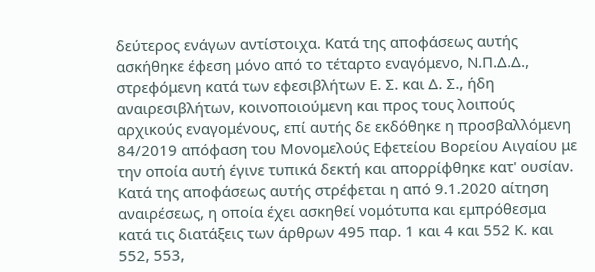δεύτερος ενάγων αντίστοιχα. Κατά της αποφάσεως αυτής ασκήθηκε έφεση μόνο από το τέταρτο εναγόμενο, Ν.Π.Δ.Δ., στρεφόμενη κατά των εφεσιβλήτων Ε. Σ. και Δ. Σ., ήδη αναιρεσιβλήτων, κοινοποιούμενη και προς τους λοιπούς αρχικούς εναγομένους, επί αυτής δε εκδόθηκε η προσβαλλόμενη 84/2019 απόφαση του Μονομελούς Εφετείου Βορείου Αιγαίου με την οποία αυτή έγινε τυπικά δεκτή και απορρίφθηκε κατ' ουσίαν. Κατά της αποφάσεως αυτής στρέφεται η από 9.1.2020 αίτηση αναιρέσεως, η οποία έχει ασκηθεί νομότυπα και εμπρόθεσμα κατά τις διατάξεις των άρθρων 495 παρ. 1 και 4 και 552 Κ. και 552, 553,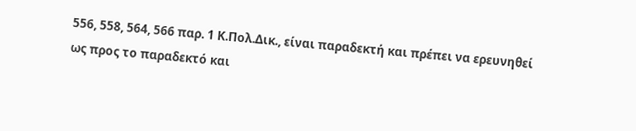556, 558, 564, 566 παρ. 1 Κ.Πολ.Δικ., είναι παραδεκτή και πρέπει να ερευνηθεί ως προς το παραδεκτό και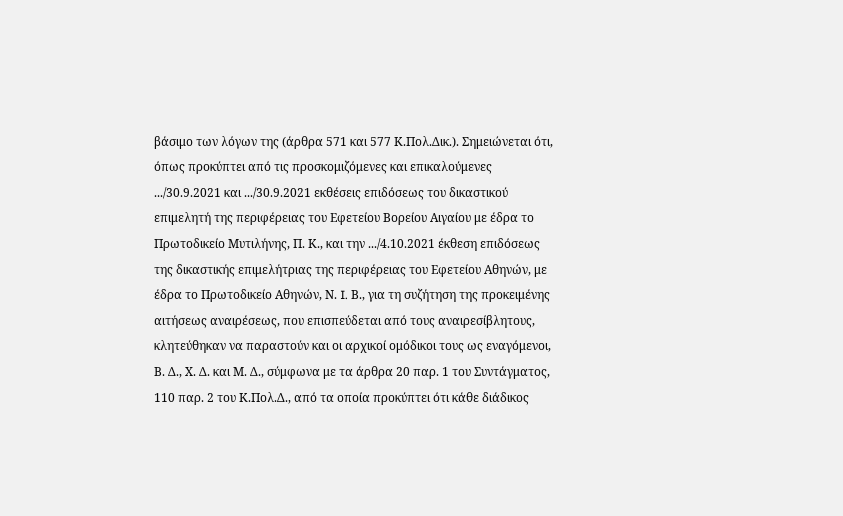βάσιμο των λόγων της (άρθρα 571 και 577 Κ.Πολ.Δικ.). Σημειώνεται ότι, όπως προκύπτει από τις προσκομιζόμενες και επικαλούμενες .../30.9.2021 και .../30.9.2021 εκθέσεις επιδόσεως του δικαστικού επιμελητή της περιφέρειας του Εφετείου Βορείου Αιγαίου με έδρα το Πρωτοδικείο Μυτιλήνης, Π. Κ., και την .../4.10.2021 έκθεση επιδόσεως της δικαστικής επιμελήτριας της περιφέρειας του Εφετείου Αθηνών, με έδρα το Πρωτοδικείο Αθηνών, Ν. I. Β., για τη συζήτηση της προκειμένης αιτήσεως αναιρέσεως, που επισπεύδεται από τους αναιρεσίβλητους, κλητεύθηκαν να παραστούν και οι αρχικοί ομόδικοι τους ως εναγόμενοι, Β. Δ., Χ. Δ. και Μ. Δ., σύμφωνα με τα άρθρα 20 παρ. 1 του Συντάγματος, 110 παρ. 2 του Κ.Πολ.Δ., από τα οποία προκύπτει ότι κάθε διάδικος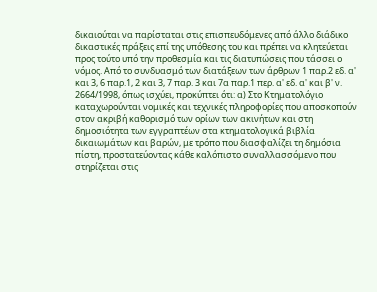δικαιούται να παρίσταται στις επισπευδόμενες από άλλο διάδικο δικαστικές πράξεις επί της υπόθεσης του και πρέπει να κλητεύεται προς τούτο υπό την προθεσμία και τις διατυπώσεις που τάσσει ο νόμος. Από το συνδυασμό των διατάξεων των άρθρων 1 παρ.2 εδ. α' και 3, 6 παρ.1, 2 και 3, 7 παρ. 3 και 7α παρ.1 περ. α' εδ. α' και β' ν. 2664/1998, όπως ισχύει, προκύπτει ότι: α) Στο Κτηματολόγιο καταχωρούνται νομικές και τεχνικές πληροφορίες που αποσκοπούν στον ακριβή καθορισμό των ορίων των ακινήτων και στη δημοσιότητα των εγγραπτέων στα κτηματολογικά βιβλία δικαιωμάτων και βαρών, με τρόπο που διασφαλίζει τη δημόσια πίστη, προστατεύοντας κάθε καλόπιστο συναλλασσόμενο που στηρίζεται στις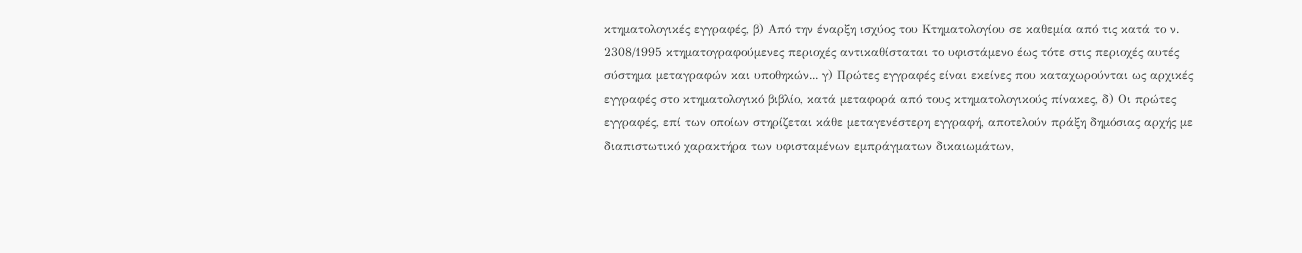κτηματολογικές εγγραφές, β) Από την έναρξη ισχύος του Κτηματολογίου σε καθεμία από τις κατά το ν. 2308/1995 κτηματογραφούμενες περιοχές αντικαθίσταται το υφιστάμενο έως τότε στις περιοχές αυτές σύστημα μεταγραφών και υποθηκών... γ) Πρώτες εγγραφές είναι εκείνες που καταχωρούνται ως αρχικές εγγραφές στο κτηματολογικό βιβλίο, κατά μεταφορά από τους κτηματολογικούς πίνακες, δ) Οι πρώτες εγγραφές, επί των οποίων στηρίζεται κάθε μεταγενέστερη εγγραφή, αποτελούν πράξη δημόσιας αρχής με διαπιστωτικό χαρακτήρα των υφισταμένων εμπράγματων δικαιωμάτων,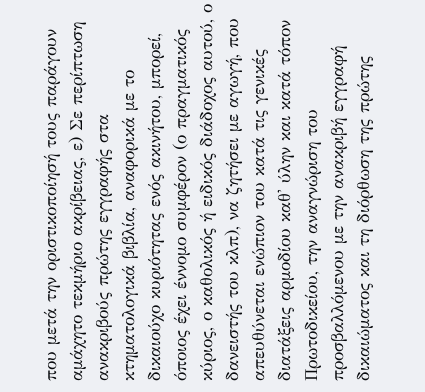που μετά την οριστικοποίησή τους παράγουν αμάχητο τεκμήριο ακρίβειας, ε) Σε περίπτωση ανακριβούς πρώτης εγγραφής στα κτηματολογικά βιβλία, αναφορικά με το δικαιούχο κυριότητας ενός ακινήτου, μπορεί, όποιος έχει έννομο συμφέρον (ο πραγματικός κύριος, ο καθολικός ή ειδικός διάδοχος αυτού, ο δανειστής του κλπ), να ζητήσει με αγωγή, που απευθύνεται ενώπιον του κατά τις γενικές διατάξεις αρμοδίου καθ' ύλην και κατά τόπον Πρωτοδικείου, την αναγνώριση του προσβαλλόμενου με την ανακριβή εγγραφή δικαιώματος και τη διόρθωση της πρώτης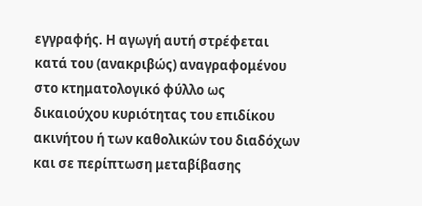εγγραφής. Η αγωγή αυτή στρέφεται κατά του (ανακριβώς) αναγραφομένου στο κτηματολογικό φύλλο ως δικαιούχου κυριότητας του επιδίκου ακινήτου ή των καθολικών του διαδόχων και σε περίπτωση μεταβίβασης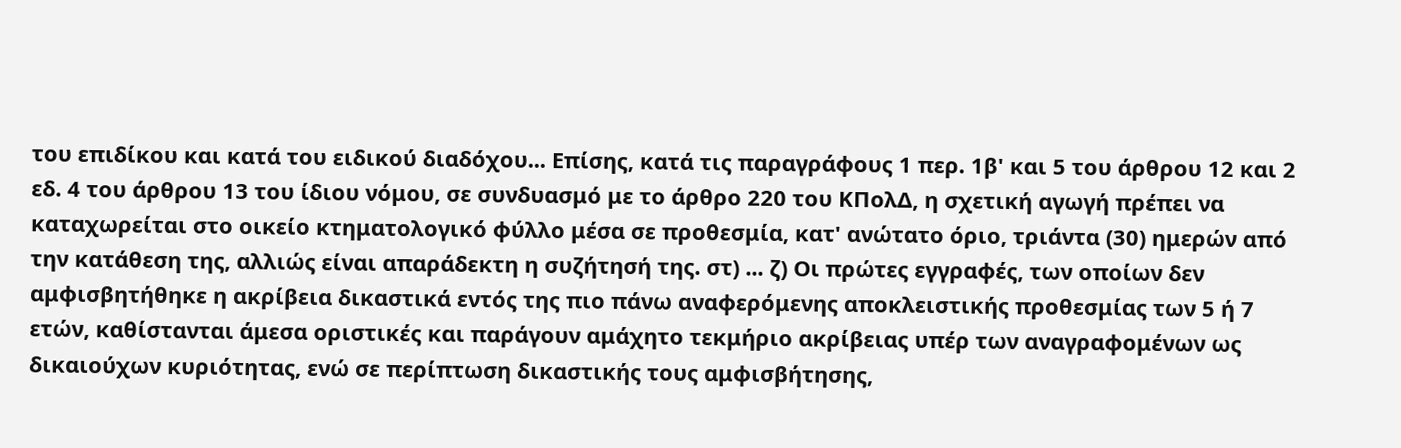του επιδίκου και κατά του ειδικού διαδόχου... Επίσης, κατά τις παραγράφους 1 περ. 1β' και 5 του άρθρου 12 και 2 εδ. 4 του άρθρου 13 του ίδιου νόμου, σε συνδυασμό με το άρθρο 220 του ΚΠολΔ, η σχετική αγωγή πρέπει να καταχωρείται στο οικείο κτηματολογικό φύλλο μέσα σε προθεσμία, κατ' ανώτατο όριο, τριάντα (30) ημερών από την κατάθεση της, αλλιώς είναι απαράδεκτη η συζήτησή της. στ) ... ζ) Οι πρώτες εγγραφές, των οποίων δεν αμφισβητήθηκε η ακρίβεια δικαστικά εντός της πιο πάνω αναφερόμενης αποκλειστικής προθεσμίας των 5 ή 7 ετών, καθίστανται άμεσα οριστικές και παράγουν αμάχητο τεκμήριο ακρίβειας υπέρ των αναγραφομένων ως δικαιούχων κυριότητας, ενώ σε περίπτωση δικαστικής τους αμφισβήτησης,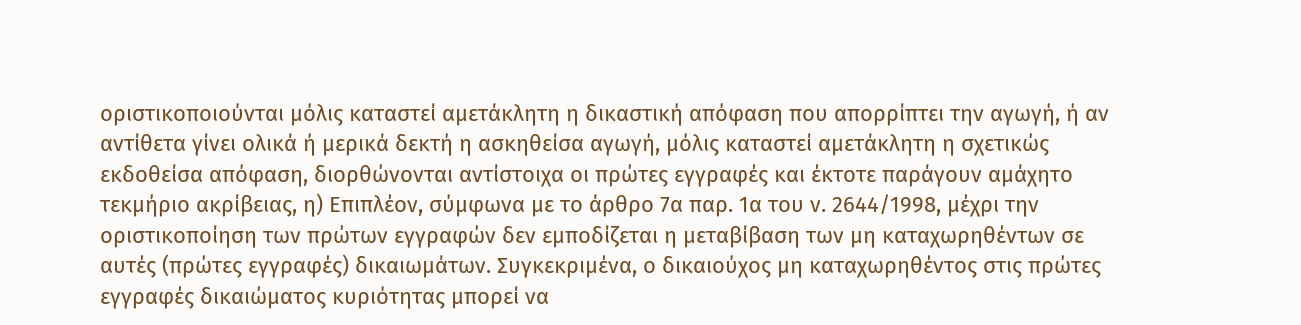οριστικοποιούνται μόλις καταστεί αμετάκλητη η δικαστική απόφαση που απορρίπτει την αγωγή, ή αν αντίθετα γίνει ολικά ή μερικά δεκτή η ασκηθείσα αγωγή, μόλις καταστεί αμετάκλητη η σχετικώς εκδοθείσα απόφαση, διορθώνονται αντίστοιχα οι πρώτες εγγραφές και έκτοτε παράγουν αμάχητο τεκμήριο ακρίβειας, η) Επιπλέον, σύμφωνα με το άρθρο 7α παρ. 1α του ν. 2644/1998, μέχρι την οριστικοποίηση των πρώτων εγγραφών δεν εμποδίζεται η μεταβίβαση των μη καταχωρηθέντων σε αυτές (πρώτες εγγραφές) δικαιωμάτων. Συγκεκριμένα, ο δικαιούχος μη καταχωρηθέντος στις πρώτες εγγραφές δικαιώματος κυριότητας μπορεί να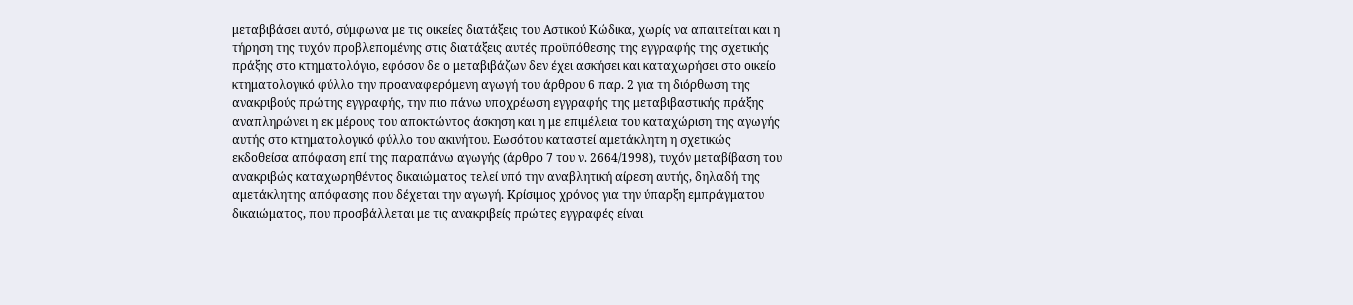μεταβιβάσει αυτό, σύμφωνα με τις οικείες διατάξεις του Αστικού Κώδικα, χωρίς να απαιτείται και η τήρηση της τυχόν προβλεπομένης στις διατάξεις αυτές προϋπόθεσης της εγγραφής της σχετικής πράξης στο κτηματολόγιο, εφόσον δε ο μεταβιβάζων δεν έχει ασκήσει και καταχωρήσει στο οικείο κτηματολογικό φύλλο την προαναφερόμενη αγωγή του άρθρου 6 παρ. 2 για τη διόρθωση της ανακριβούς πρώτης εγγραφής, την πιο πάνω υποχρέωση εγγραφής της μεταβιβαστικής πράξης αναπληρώνει η εκ μέρους του αποκτώντος άσκηση και η με επιμέλεια του καταχώριση της αγωγής αυτής στο κτηματολογικό φύλλο του ακινήτου. Εωσότου καταστεί αμετάκλητη η σχετικώς εκδοθείσα απόφαση επί της παραπάνω αγωγής (άρθρο 7 του ν. 2664/1998), τυχόν μεταβίβαση του ανακριβώς καταχωρηθέντος δικαιώματος τελεί υπό την αναβλητική αίρεση αυτής, δηλαδή της αμετάκλητης απόφασης που δέχεται την αγωγή. Κρίσιμος χρόνος για την ύπαρξη εμπράγματου δικαιώματος, που προσβάλλεται με τις ανακριβείς πρώτες εγγραφές είναι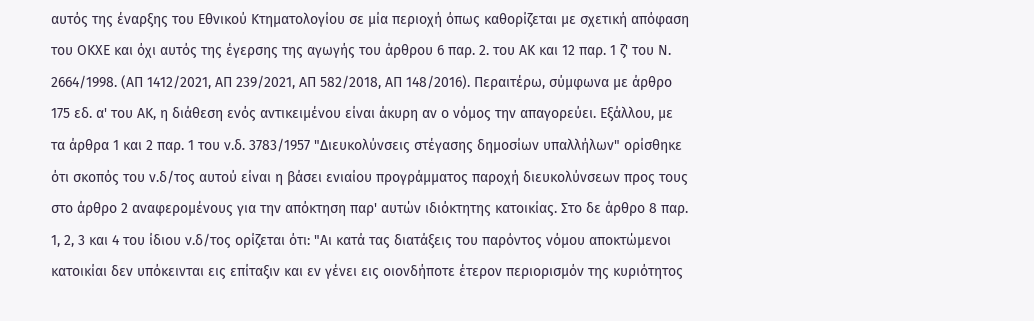αυτός της έναρξης του Εθνικού Κτηματολογίου σε μία περιοχή όπως καθορίζεται με σχετική απόφαση του ΟΚΧΕ και όχι αυτός της έγερσης της αγωγής του άρθρου 6 παρ. 2. του ΑΚ και 12 παρ. 1 ζ' του Ν. 2664/1998. (ΑΠ 1412/2021, ΑΠ 239/2021, ΑΠ 582/2018, ΑΠ 148/2016). Περαιτέρω, σύμφωνα με άρθρο 175 εδ. α' του ΑΚ, η διάθεση ενός αντικειμένου είναι άκυρη αν ο νόμος την απαγορεύει. Εξάλλου, με τα άρθρα 1 και 2 παρ. 1 του ν.δ. 3783/1957 "Διευκολύνσεις στέγασης δημοσίων υπαλλήλων" ορίσθηκε ότι σκοπός του ν.δ/τος αυτού είναι η βάσει ενιαίου προγράμματος παροχή διευκολύνσεων προς τους στο άρθρο 2 αναφερομένους για την απόκτηση παρ' αυτών ιδιόκτητης κατοικίας. Στο δε άρθρο 8 παρ. 1, 2, 3 και 4 του ίδιου ν.δ/τος ορίζεται ότι: "Αι κατά τας διατάξεις του παρόντος νόμου αποκτώμενοι κατοικίαι δεν υπόκεινται εις επίταξιν και εν γένει εις οιονδήποτε έτερον περιορισμόν της κυριότητος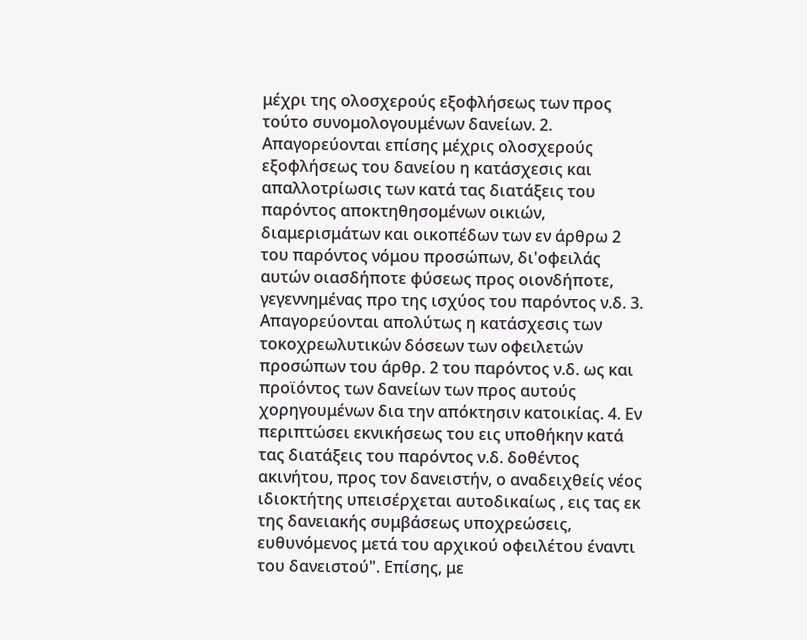μέχρι της ολοσχερούς εξοφλήσεως των προς τούτο συνομολογουμένων δανείων. 2. Απαγορεύονται επίσης μέχρις ολοσχερούς εξοφλήσεως του δανείου η κατάσχεσις και απαλλοτρίωσις των κατά τας διατάξεις του παρόντος αποκτηθησομένων οικιών, διαμερισμάτων και οικοπέδων των εν άρθρω 2 του παρόντος νόμου προσώπων, δι'οφειλάς αυτών οιασδήποτε φύσεως προς οιονδήποτε, γεγεννημένας προ της ισχύος του παρόντος ν.δ. 3. Απαγορεύονται απολύτως η κατάσχεσις των τοκοχρεωλυτικών δόσεων των οφειλετών προσώπων του άρθρ. 2 του παρόντος ν.δ. ως και προϊόντος των δανείων των προς αυτούς χορηγουμένων δια την απόκτησιν κατοικίας. 4. Εν περιπτώσει εκνικήσεως του εις υποθήκην κατά τας διατάξεις του παρόντος ν.δ. δοθέντος ακινήτου, προς τον δανειστήν, ο αναδειχθείς νέος ιδιοκτήτης υπεισέρχεται αυτοδικαίως , εις τας εκ της δανειακής συμβάσεως υποχρεώσεις, ευθυνόμενος μετά του αρχικού οφειλέτου έναντι του δανειστού". Επίσης, με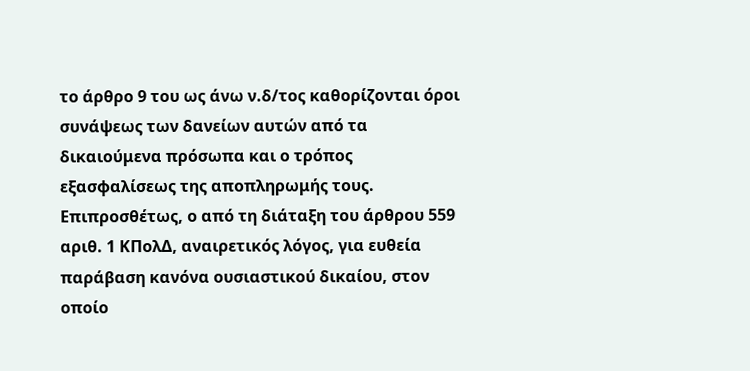το άρθρο 9 του ως άνω ν.δ/τος καθορίζονται όροι συνάψεως των δανείων αυτών από τα δικαιούμενα πρόσωπα και ο τρόπος εξασφαλίσεως της αποπληρωμής τους. Επιπροσθέτως, ο από τη διάταξη του άρθρου 559 αριθ. 1 ΚΠολΔ, αναιρετικός λόγος, για ευθεία παράβαση κανόνα ουσιαστικού δικαίου, στον οποίο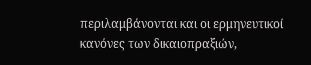περιλαμβάνονται και οι ερμηνευτικοί κανόνες των δικαιοπραξιών,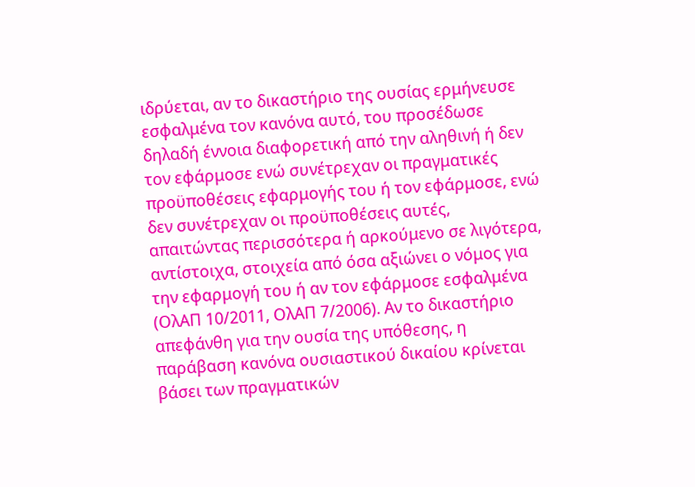ιδρύεται, αν το δικαστήριο της ουσίας ερμήνευσε εσφαλμένα τον κανόνα αυτό, του προσέδωσε δηλαδή έννοια διαφορετική από την αληθινή ή δεν τον εφάρμοσε ενώ συνέτρεχαν οι πραγματικές προϋποθέσεις εφαρμογής του ή τον εφάρμοσε, ενώ δεν συνέτρεχαν οι προϋποθέσεις αυτές, απαιτώντας περισσότερα ή αρκούμενο σε λιγότερα, αντίστοιχα, στοιχεία από όσα αξιώνει ο νόμος για την εφαρμογή του ή αν τον εφάρμοσε εσφαλμένα (ΟλΑΠ 10/2011, ΟλΑΠ 7/2006). Αν το δικαστήριο απεφάνθη για την ουσία της υπόθεσης, η παράβαση κανόνα ουσιαστικού δικαίου κρίνεται βάσει των πραγματικών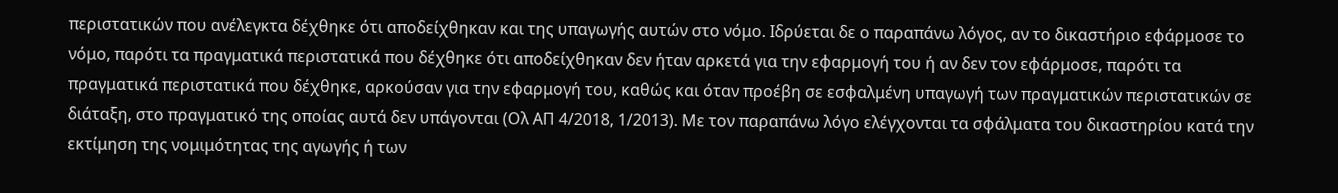περιστατικών που ανέλεγκτα δέχθηκε ότι αποδείχθηκαν και της υπαγωγής αυτών στο νόμο. Ιδρύεται δε ο παραπάνω λόγος, αν το δικαστήριο εφάρμοσε το νόμο, παρότι τα πραγματικά περιστατικά που δέχθηκε ότι αποδείχθηκαν δεν ήταν αρκετά για την εφαρμογή του ή αν δεν τον εφάρμοσε, παρότι τα πραγματικά περιστατικά που δέχθηκε, αρκούσαν για την εφαρμογή του, καθώς και όταν προέβη σε εσφαλμένη υπαγωγή των πραγματικών περιστατικών σε διάταξη, στο πραγματικό της οποίας αυτά δεν υπάγονται (Ολ ΑΠ 4/2018, 1/2013). Με τον παραπάνω λόγο ελέγχονται τα σφάλματα του δικαστηρίου κατά την εκτίμηση της νομιμότητας της αγωγής ή των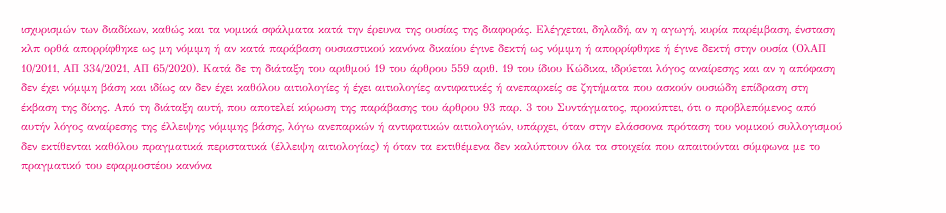ισχυρισμών των διαδίκων, καθώς και τα νομικά σφάλματα κατά την έρευνα της ουσίας της διαφοράς. Ελέγχεται, δηλαδή, αν η αγωγή, κυρία παρέμβαση, ένσταση κλπ ορθά απορρίφθηκε ως μη νόμιμη ή αν κατά παράβαση ουσιαστικού κανόνα δικαίου έγινε δεκτή ως νόμιμη ή απορρίφθηκε ή έγινε δεκτή στην ουσία (ΟλΑΠ 10/2011, ΑΠ 334/2021, ΑΠ 65/2020). Κατά δε τη διάταξη του αριθμού 19 του άρθρου 559 αριθ. 19 του ίδιου Κώδικα, ιδρύεται λόγος αναίρεσης και αν η απόφαση δεν έχει νόμιμη βάση και ιδίως αν δεν έχει καθόλου αιτιολογίες ή έχει αιτιολογίες αντιφατικές ή ανεπαρκείς σε ζητήματα που ασκούν ουσιώδη επίδραση στη έκβαση της δίκης. Από τη διάταξη αυτή, που αποτελεί κύρωση της παράβασης του άρθρου 93 παρ. 3 του Συντάγματος, προκύπτει, ότι ο προβλεπόμενος από αυτήν λόγος αναίρεσης της έλλειψης νόμιμης βάσης, λόγω ανεπαρκών ή αντιφατικών αιτιολογιών, υπάρχει, όταν στην ελάσσονα πρόταση του νομικού συλλογισμού δεν εκτίθενται καθόλου πραγματικά περιστατικά (έλλειψη αιτιολογίας) ή όταν τα εκτιθέμενα δεν καλύπτουν όλα τα στοιχεία που απαιτούνται σύμφωνα με το πραγματικό του εφαρμοστέου κανόνα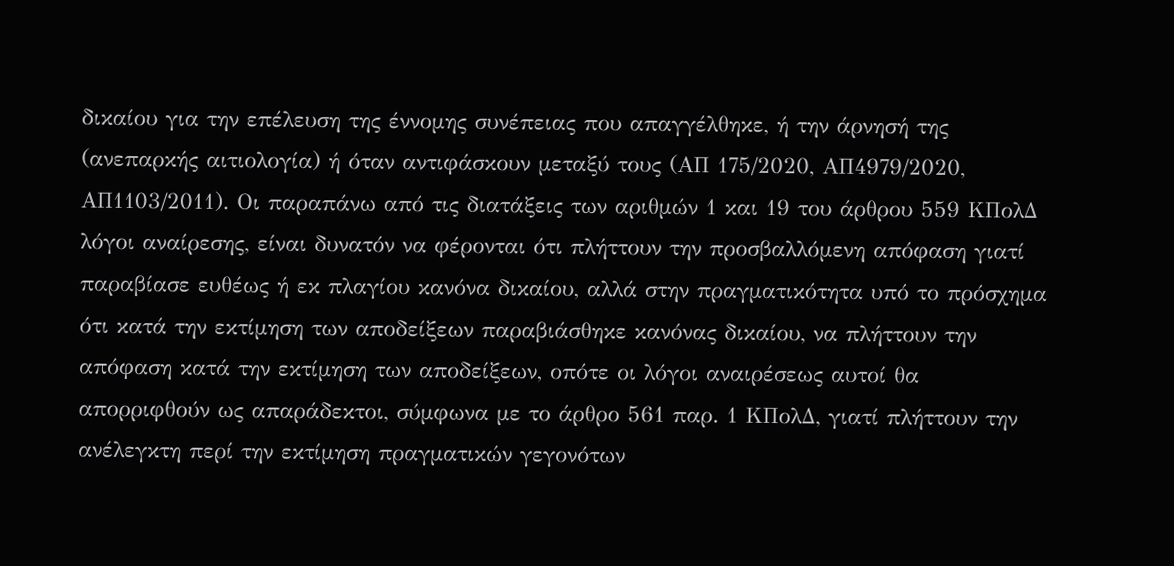δικαίου για την επέλευση της έννομης συνέπειας που απαγγέλθηκε, ή την άρνησή της (ανεπαρκής αιτιολογία) ή όταν αντιφάσκουν μεταξύ τους (ΑΠ 175/2020, ΑΠ4979/2020, ΑΠ1103/2011). Οι παραπάνω από τις διατάξεις των αριθμών 1 και 19 του άρθρου 559 ΚΠολΔ λόγοι αναίρεσης, είναι δυνατόν να φέρονται ότι πλήττουν την προσβαλλόμενη απόφαση γιατί παραβίασε ευθέως ή εκ πλαγίου κανόνα δικαίου, αλλά στην πραγματικότητα υπό το πρόσχημα ότι κατά την εκτίμηση των αποδείξεων παραβιάσθηκε κανόνας δικαίου, να πλήττουν την απόφαση κατά την εκτίμηση των αποδείξεων, οπότε οι λόγοι αναιρέσεως αυτοί θα απορριφθούν ως απαράδεκτοι, σύμφωνα με το άρθρο 561 παρ. 1 ΚΠολΔ, γιατί πλήττουν την ανέλεγκτη περί την εκτίμηση πραγματικών γεγονότων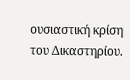ουσιαστική κρίση του Δικαστηρίου.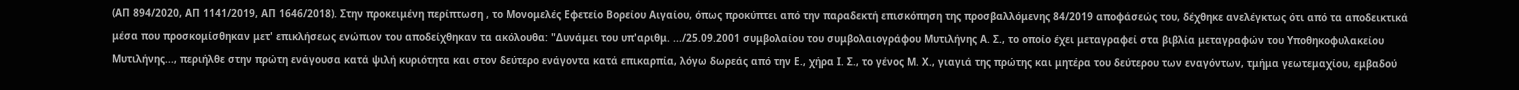(ΑΠ 894/2020, ΑΠ 1141/2019, ΑΠ 1646/2018). Στην προκειμένη περίπτωση , το Μονομελές Εφετείο Βορείου Αιγαίου, όπως προκύπτει από την παραδεκτή επισκόπηση της προσβαλλόμενης 84/2019 αποφάσεώς του, δέχθηκε ανελέγκτως ότι από τα αποδεικτικά μέσα που προσκομίσθηκαν μετ' επικλήσεως ενώπιον του αποδείχθηκαν τα ακόλουθα: "Δυνάμει του υπ'αριθμ. .../25.09.2001 συμβολαίου του συμβολαιογράφου Μυτιλήνης Α. Σ., το οποίο έχει μεταγραφεί στα βιβλία μεταγραφών του Υποθηκοφυλακείου Μυτιλήνης..., περιήλθε στην πρώτη ενάγουσα κατά ψιλή κυριότητα και στον δεύτερο ενάγοντα κατά επικαρπία, λόγω δωρεάς από την Ε., χήρα Ι. Σ., το γένος Μ. Χ., γιαγιά της πρώτης και μητέρα του δεύτερου των εναγόντων, τμήμα γεωτεμαχίου, εμβαδού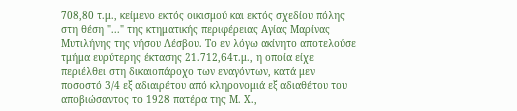708,80 τ.μ., κείμενο εκτός οικισμού και εκτός σχεδίου πόλης στη θέση "..." της κτηματικής περιφέρειας Αγίας Μαρίνας Μυτιλήνης της νήσου Λέσβου. Το εν λόγω ακίνητο αποτελούσε τμήμα ευρύτερης έκτασης 21.712,64τ.μ., η οποία είχε περιέλθει στη δικαιοπάροχο των εναγόντων, κατά μεν ποσοστό 3/4 εξ αδιαιρέτου από κληρονομιά εξ αδιαθέτου του αποβιώσαντος το 1928 πατέρα της Μ. Χ.,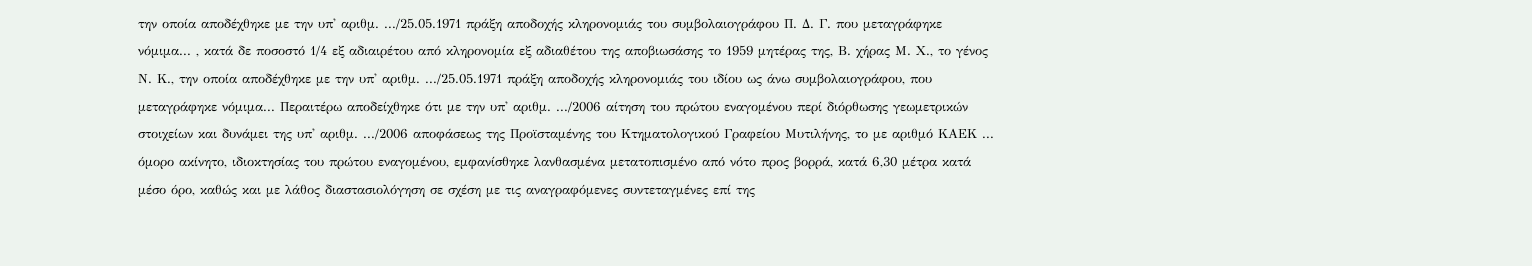την οποία αποδέχθηκε με την υπ' αριθμ. .../25.05.1971 πράξη αποδοχής κληρονομιάς του συμβολαιογράφου Π. Δ. Γ. που μεταγράφηκε νόμιμα... , κατά δε ποσοστό 1/4 εξ αδιαιρέτου από κληρονομία εξ αδιαθέτου της αποβιωσάσης το 1959 μητέρας της, Β. χήρας Μ. Χ., το γένος Ν. Κ., την οποία αποδέχθηκε με την υπ' αριθμ. .../25.05.1971 πράξη αποδοχής κληρονομιάς του ιδίου ως άνω συμβολαιογράφου, που μεταγράφηκε νόμιμα... Περαιτέρω αποδείχθηκε ότι με την υπ' αριθμ. .../2006 αίτηση του πρώτου εναγομένου περί διόρθωσης γεωμετρικών στοιχείων και δυνάμει της υπ' αριθμ. .../2006 αποφάσεως της Προϊσταμένης του Κτηματολογικού Γραφείου Μυτιλήνης, το με αριθμό ΚΑΕΚ ... όμορο ακίνητο, ιδιοκτησίας του πρώτου εναγομένου, εμφανίσθηκε λανθασμένα μετατοπισμένο από νότο προς βορρά, κατά 6,30 μέτρα κατά μέσο όρο, καθώς και με λάθος διαστασιολόγηση σε σχέση με τις αναγραφόμενες συντεταγμένες επί της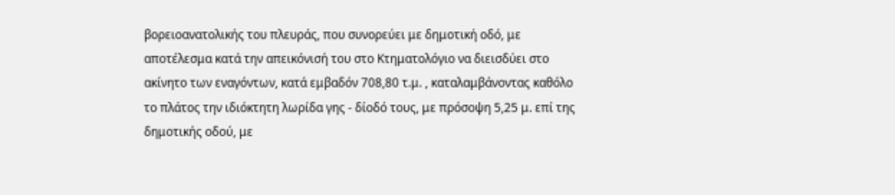βορειοανατολικής του πλευράς, που συνορεύει με δημοτική οδό, με αποτέλεσμα κατά την απεικόνισή του στο Κτηματολόγιο να διεισδύει στο ακίνητο των εναγόντων, κατά εμβαδόν 708,80 τ.μ. , καταλαμβάνοντας καθόλο το πλάτος την ιδιόκτητη λωρίδα γης - δίοδό τους, με πρόσοψη 5,25 μ. επί της δημοτικής οδού, με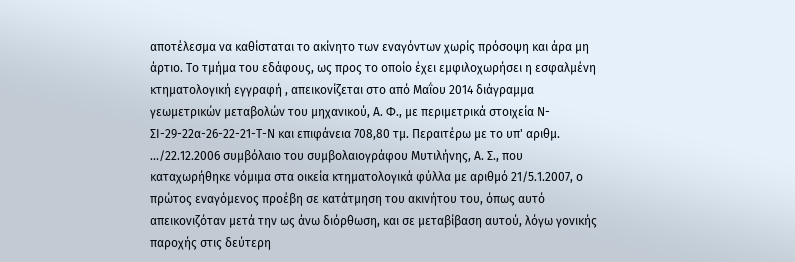αποτέλεσμα να καθίσταται το ακίνητο των εναγόντων χωρίς πρόσοψη και άρα μη άρτιο. Το τμήμα του εδάφους, ως προς το οποίο έχει εμφιλοχωρήσει η εσφαλμένη κτηματολογική εγγραφή , απεικονίζεται στο από Μαΐου 2014 διάγραμμα γεωμετρικών μεταβολών του μηχανικού, Α. Φ., με περιμετρικά στοιχεία Ν-ΣΙ-29-22α-26-22-21-Τ-Ν και επιφάνεια 708,80 τμ. Περαιτέρω με το υπ' αριθμ. .../22.12.2006 συμβόλαιο του συμβολαιογράφου Μυτιλήνης, Α. Σ., που καταχωρήθηκε νόμιμα στα οικεία κτηματολογικά φύλλα με αριθμό 21/5.1.2007, ο πρώτος εναγόμενος προέβη σε κατάτμηση του ακινήτου του, όπως αυτό απεικονιζόταν μετά την ως άνω διόρθωση, και σε μεταβίβαση αυτού, λόγω γονικής παροχής στις δεύτερη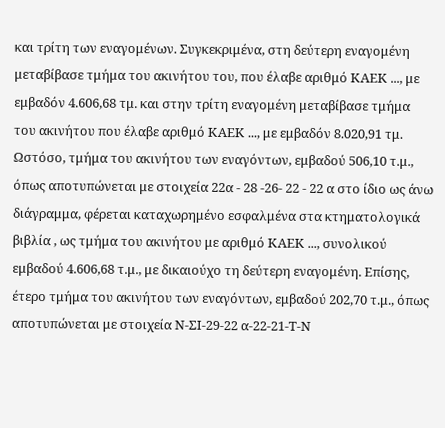και τρίτη των εναγομένων. Συγκεκριμένα, στη δεύτερη εναγομένη μεταβίβασε τμήμα του ακινήτου του, που έλαβε αριθμό ΚΑΕΚ ..., με εμβαδόν 4.606,68 τμ. και στην τρίτη εναγομένη μεταβίβασε τμήμα του ακινήτου που έλαβε αριθμό ΚΑΕΚ ..., με εμβαδόν 8.020,91 τμ. Ωστόσο, τμήμα του ακινήτου των εναγόντων, εμβαδού 506,10 τ.μ., όπως αποτυπώνεται με στοιχεία 22α - 28 -26- 22 - 22 α στο ίδιο ως άνω διάγραμμα, φέρεται καταχωρημένο εσφαλμένα στα κτηματολογικά βιβλία , ως τμήμα του ακινήτου με αριθμό ΚΑΕΚ ..., συνολικού εμβαδού 4.606,68 τ.μ., με δικαιούχο τη δεύτερη εναγομένη. Επίσης, έτερο τμήμα του ακινήτου των εναγόντων, εμβαδού 202,70 τ.μ., όπως αποτυπώνεται με στοιχεία Ν-ΣΙ-29-22 α-22-21-Τ-Ν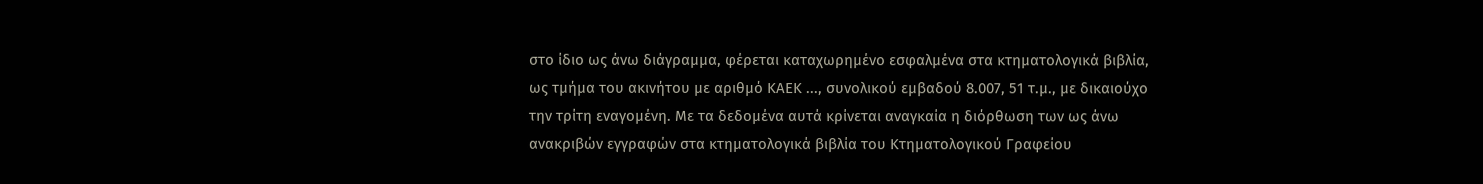στο ίδιο ως άνω διάγραμμα, φέρεται καταχωρημένο εσφαλμένα στα κτηματολογικά βιβλία, ως τμήμα του ακινήτου με αριθμό ΚΑΕΚ ..., συνολικού εμβαδού 8.007, 51 τ.μ., με δικαιούχο την τρίτη εναγομένη. Με τα δεδομένα αυτά κρίνεται αναγκαία η διόρθωση των ως άνω ανακριβών εγγραφών στα κτηματολογικά βιβλία του Κτηματολογικού Γραφείου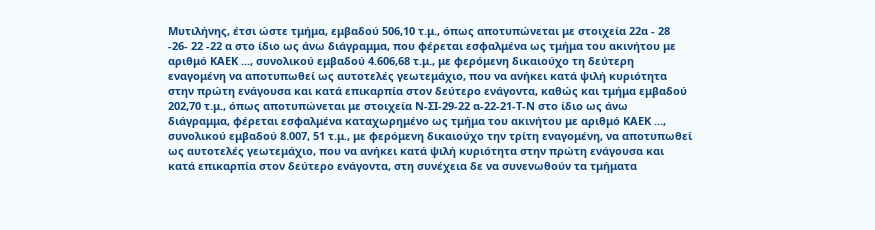Μυτιλήνης, έτσι ώστε τμήμα, εμβαδού 506,10 τ.μ., όπως αποτυπώνεται με στοιχεία 22α - 28 -26- 22 -22 α στο ίδιο ως άνω διάγραμμα, που φέρεται εσφαλμένα ως τμήμα του ακινήτου με αριθμό ΚΑΕΚ ..., συνολικού εμβαδού 4.606,68 τ.μ., με φερόμενη δικαιούχο τη δεύτερη εναγομένη να αποτυπωθεί ως αυτοτελές γεωτεμάχιο, που να ανήκει κατά ψιλή κυριότητα στην πρώτη ενάγουσα και κατά επικαρπία στον δεύτερο ενάγοντα, καθώς και τμήμα εμβαδού 202,70 τ.μ., όπως αποτυπώνεται με στοιχεία Ν-ΣΙ-29-22 α-22-21-Τ-Ν στο ίδιο ως άνω διάγραμμα, φέρεται εσφαλμένα καταχωρημένο ως τμήμα του ακινήτου με αριθμό ΚΑΕΚ ..., συνολικού εμβαδού 8.007, 51 τ.μ., με φερόμενη δικαιούχο την τρίτη εναγομένη, να αποτυπωθεί ως αυτοτελές γεωτεμάχιο, που να ανήκει κατά ψιλή κυριότητα στην πρώτη ενάγουσα και κατά επικαρπία στον δεύτερο ενάγοντα, στη συνέχεια δε να συνενωθούν τα τμήματα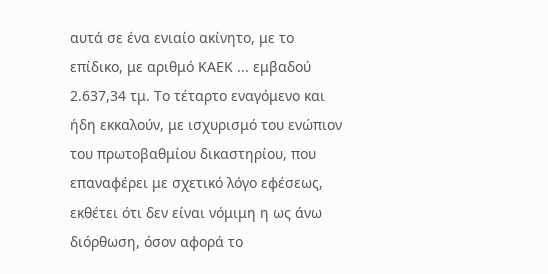αυτά σε ένα ενιαίο ακίνητο, με το επίδικο, με αριθμό ΚΑΕΚ ... εμβαδού 2.637,34 τμ. Το τέταρτο εναγόμενο και ήδη εκκαλούν, με ισχυρισμό του ενώπιον του πρωτοβαθμίου δικαστηρίου, που επαναφέρει με σχετικό λόγο εφέσεως, εκθέτει ότι δεν είναι νόμιμη η ως άνω διόρθωση, όσον αφορά το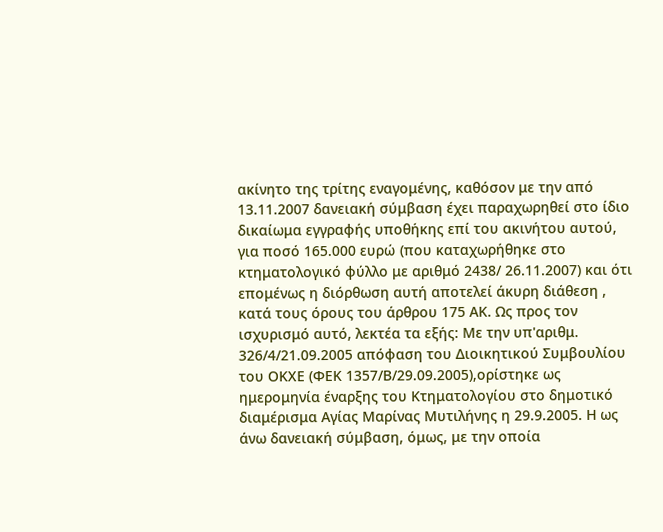ακίνητο της τρίτης εναγομένης, καθόσον με την από 13.11.2007 δανειακή σύμβαση έχει παραχωρηθεί στο ίδιο δικαίωμα εγγραφής υποθήκης επί του ακινήτου αυτού, για ποσό 165.000 ευρώ (που καταχωρήθηκε στο κτηματολογικό φύλλο με αριθμό 2438/ 26.11.2007) και ότι επομένως η διόρθωση αυτή αποτελεί άκυρη διάθεση , κατά τους όρους του άρθρου 175 ΑΚ. Ως προς τον ισχυρισμό αυτό, λεκτέα τα εξής: Με την υπ'αριθμ. 326/4/21.09.2005 απόφαση του Διοικητικού Συμβουλίου του ΟΚΧΕ (ΦΕΚ 1357/Β/29.09.2005),ορίστηκε ως ημερομηνία έναρξης του Κτηματολογίου στο δημοτικό διαμέρισμα Αγίας Μαρίνας Μυτιλήνης η 29.9.2005. Η ως άνω δανειακή σύμβαση, όμως, με την οποία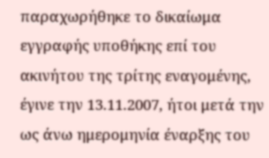παραχωρήθηκε το δικαίωμα εγγραφής υποθήκης επί του ακινήτου της τρίτης εναγομένης, έγινε την 13.11.2007, ήτοι μετά την ως άνω ημερομηνία έναρξης του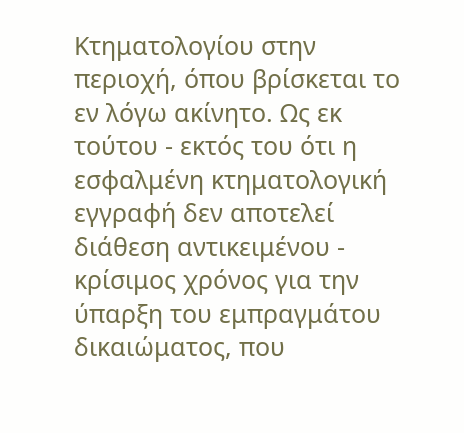Κτηματολογίου στην περιοχή, όπου βρίσκεται το εν λόγω ακίνητο. Ως εκ τούτου - εκτός του ότι η εσφαλμένη κτηματολογική εγγραφή δεν αποτελεί διάθεση αντικειμένου - κρίσιμος χρόνος για την ύπαρξη του εμπραγμάτου δικαιώματος, που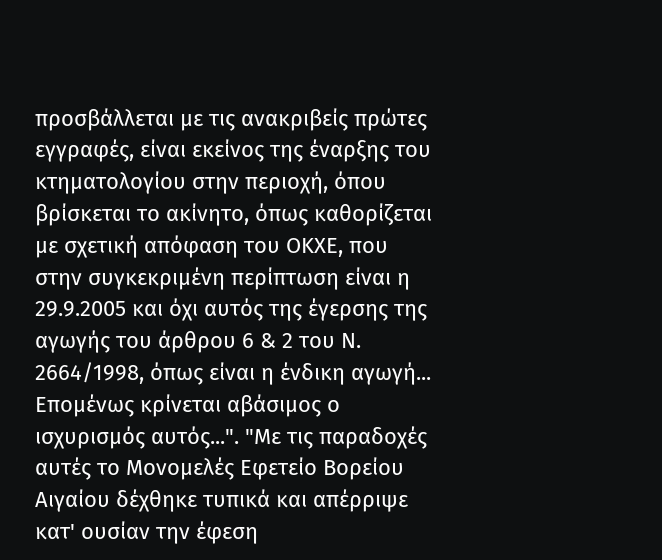προσβάλλεται με τις ανακριβείς πρώτες εγγραφές, είναι εκείνος της έναρξης του κτηματολογίου στην περιοχή, όπου βρίσκεται το ακίνητο, όπως καθορίζεται με σχετική απόφαση του ΟΚΧΕ, που στην συγκεκριμένη περίπτωση είναι η 29.9.2005 και όχι αυτός της έγερσης της αγωγής του άρθρου 6 & 2 του Ν. 2664/1998, όπως είναι η ένδικη αγωγή... Επομένως κρίνεται αβάσιμος ο ισχυρισμός αυτός...". "Με τις παραδοχές αυτές το Μονομελές Εφετείο Βορείου Αιγαίου δέχθηκε τυπικά και απέρριψε κατ' ουσίαν την έφεση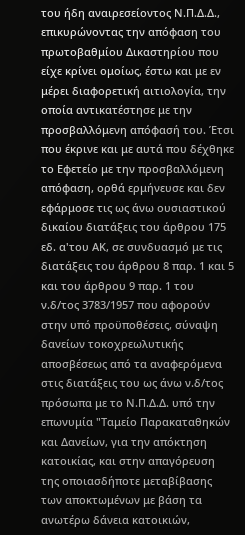του ήδη αναιρεσείοντος Ν.Π.Δ.Δ., επικυρώνοντας την απόφαση του πρωτοβαθμίου Δικαστηρίου που είχε κρίνει ομοίως, έστω και με εν μέρει διαφορετική αιτιολογία, την οποία αντικατέστησε με την προσβαλλόμενη απόφασή του. Έτσι που έκρινε και με αυτά που δέχθηκε το Εφετείο με την προσβαλλόμενη απόφαση, ορθά ερμήνευσε και δεν εφάρμοσε τις ως άνω ουσιαστικού δικαίου διατάξεις του άρθρου 175 εδ. α'του ΑΚ, σε συνδυασμό με τις διατάξεις του άρθρου 8 παρ. 1 και 5 και του άρθρου 9 παρ. 1 του ν.δ/τος 3783/1957 που αφορούν στην υπό προϋποθέσεις, σύναψη δανείων τοκοχρεωλυτικής αποσβέσεως από τα αναφερόμενα στις διατάξεις του ως άνω ν.δ/τος πρόσωπα με το Ν.Π.Δ.Δ. υπό την επωνυμία "Ταμείο Παρακαταθηκών και Δανείων, για την απόκτηση κατοικίας, και στην απαγόρευση της οποιασδήποτε μεταβίβασης των αποκτωμένων με βάση τα ανωτέρω δάνεια κατοικιών,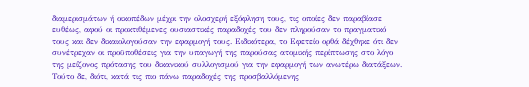διαμερισμάτων ή οικοπέδων μέχρι την ολοσχερή εξόφληση τους, τις οποίες δεν παραβίασε ευθέως, αφού οι προκτιθέμενες ουσιαστικές παραδοχές του δεν πληρούσαν το πραγματικό τους και δεν δικαιολογούσαν την εφαρμογή τους. Ειδικότερα, το Εφετείο ορθά δέχθηκε ότι δεν συνέτρεχαν οι προϋποθέσεις για την υπαγωγή της παρούσας ατομικής περίπτωσης στο λόγο της μείζονος πρότασης του δικανικού συλλογισμού για την εφαρμογή των ανωτέρω διατάξεων. Τούτο δε, διότι, κατά τις πιο πάνω παραδοχές της προσβαλλόμενης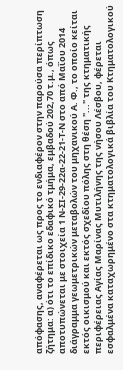απόφασης, αναφέρεται ως προς το ενδιαφέρον στην παρούσα περίπτωση ζήτημα: α) ότι το επίδικο εδαφικό τμήμα, εμβαδού 202,70 τ.μ., όπως αποτυπώνεται με στοιχεία 1 Ν-ΣΙ-29-22α-22-21-Τ-Ν στο από Μαΐου 2014 διάγραμμα γεωμετρικών μεταβολών του μηχανικού Α. Φ., το οποίο κείται εκτός οικισμού και εκτός σχεδίου πόλης στη θέση "..." της κτηματικής περιφέρειας Αγίας Μαρίνας Μυτιλήνης της νήσου Λέσβου, φέρεται εσφαλμένα καταχωρημένο στα κτηματολογικά βιβλία του Κτηματολογικού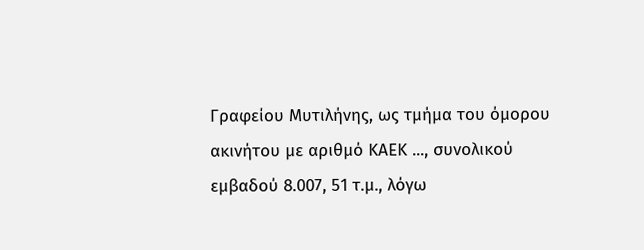Γραφείου Μυτιλήνης, ως τμήμα του όμορου ακινήτου με αριθμό ΚΑΕΚ ..., συνολικού εμβαδού 8.007, 51 τ.μ., λόγω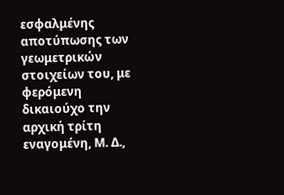εσφαλμένης αποτύπωσης των γεωμετρικών στοιχείων του, με φερόμενη δικαιούχο την αρχική τρίτη εναγομένη, Μ. Δ.,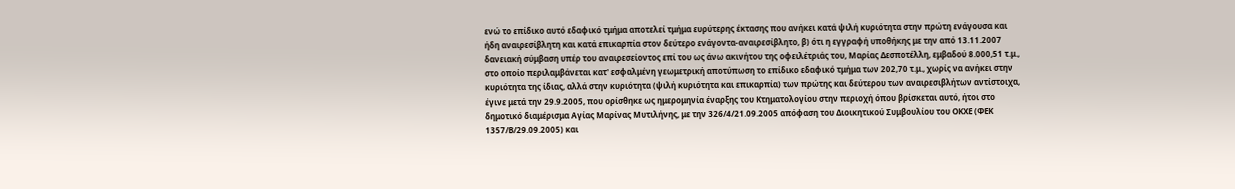ενώ το επίδικο αυτό εδαφικό τμήμα αποτελεί τμήμα ευρύτερης έκτασης που ανήκει κατά ψιλή κυριότητα στην πρώτη ενάγουσα και ήδη αναιρεσίβλητη και κατά επικαρπία στον δεύτερο ενάγοντα-αναιρεσίβλητο, β) ότι η εγγραφή υποθήκης με την από 13.11.2007 δανειακή σύμβαση υπέρ του αναιρεσείοντος επί του ως άνω ακινήτου της οφειλέτριάς του, Μαρίας Δεσποτέλλη, εμβαδού 8.000,51 τ.μ., στο οποίο περιλαμβάνεται κατ' εσφαλμένη γεωμετρική αποτύπωση το επίδικο εδαφικό τμήμα των 202,70 τ.μ., χωρίς να ανήκει στην κυριότητα της ίδιας, αλλά στην κυριότητα (ψιλή κυριότητα και επικαρπία) των πρώτης και δεύτερου των αναιρεσιβλήτων αντίστοιχα, έγινε μετά την 29.9.2005, που ορίσθηκε ως ημερομηνία έναρξης του Κτηματολογίου στην περιοχή όπου βρίσκεται αυτό, ήτοι στο δημοτικό διαμέρισμα Αγίας Μαρίνας Μυτιλήνης, με την 326/4/21.09.2005 απόφαση του Διοικητικού Συμβουλίου του ΟΚΧΕ (ΦΕΚ 1357/Β/29.09.2005) και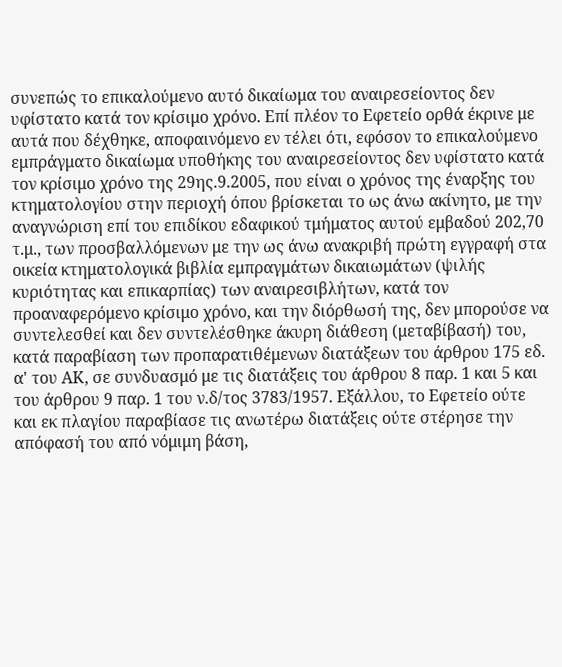συνεπώς το επικαλούμενο αυτό δικαίωμα του αναιρεσείοντος δεν υφίστατο κατά τον κρίσιμο χρόνο. Επί πλέον το Εφετείο ορθά έκρινε με αυτά που δέχθηκε, αποφαινόμενο εν τέλει ότι, εφόσον το επικαλούμενο εμπράγματο δικαίωμα υποθήκης του αναιρεσείοντος δεν υφίστατο κατά τον κρίσιμο χρόνο της 29ης.9.2005, που είναι ο χρόνος της έναρξης του κτηματολογίου στην περιοχή όπου βρίσκεται το ως άνω ακίνητο, με την αναγνώριση επί του επιδίκου εδαφικού τμήματος αυτού εμβαδού 202,70 τ.μ., των προσβαλλόμενων με την ως άνω ανακριβή πρώτη εγγραφή στα οικεία κτηματολογικά βιβλία εμπραγμάτων δικαιωμάτων (ψιλής κυριότητας και επικαρπίας) των αναιρεσιβλήτων, κατά τον προαναφερόμενο κρίσιμο χρόνο, και την διόρθωσή της, δεν μπορούσε να συντελεσθεί και δεν συντελέσθηκε άκυρη διάθεση (μεταβίβασή) του, κατά παραβίαση των προπαρατιθέμενων διατάξεων του άρθρου 175 εδ. α' του ΑΚ, σε συνδυασμό με τις διατάξεις του άρθρου 8 παρ. 1 και 5 και του άρθρου 9 παρ. 1 του ν.δ/τος 3783/1957. Εξάλλου, το Εφετείο ούτε και εκ πλαγίου παραβίασε τις ανωτέρω διατάξεις ούτε στέρησε την απόφασή του από νόμιμη βάση,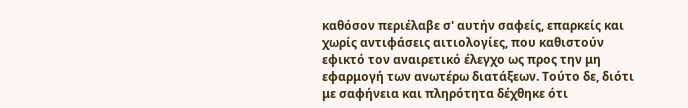καθόσον περιέλαβε σ' αυτήν σαφείς, επαρκείς και χωρίς αντιφάσεις αιτιολογίες, που καθιστούν εφικτό τον αναιρετικό έλεγχο ως προς την μη εφαρμογή των ανωτέρω διατάξεων. Τούτο δε, διότι με σαφήνεια και πληρότητα δέχθηκε ότι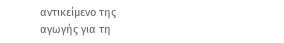αντικείμενο της αγωγής για τη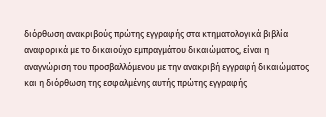διόρθωση ανακριβούς πρώτης εγγραφής στα κτηματολογικά βιβλία αναφορικά με το δικαιούχο εμπραγμάτου δικαιώματος, είναι η αναγνώριση του προσβαλλόμενου με την ανακριβή εγγραφή δικαιώματος και η διόρθωση της εσφαλμένης αυτής πρώτης εγγραφής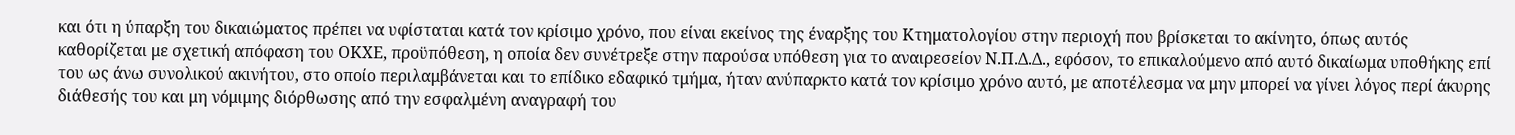και ότι η ύπαρξη του δικαιώματος πρέπει να υφίσταται κατά τον κρίσιμο χρόνο, που είναι εκείνος της έναρξης του Κτηματολογίου στην περιοχή που βρίσκεται το ακίνητο, όπως αυτός καθορίζεται με σχετική απόφαση του ΟΚΧΕ, προϋπόθεση, η οποία δεν συνέτρεξε στην παρούσα υπόθεση για το αναιρεσείον Ν.Π.Δ.Δ., εφόσον, το επικαλούμενο από αυτό δικαίωμα υποθήκης επί του ως άνω συνολικού ακινήτου, στο οποίο περιλαμβάνεται και το επίδικο εδαφικό τμήμα, ήταν ανύπαρκτο κατά τον κρίσιμο χρόνο αυτό, με αποτέλεσμα να μην μπορεί να γίνει λόγος περί άκυρης διάθεσής του και μη νόμιμης διόρθωσης από την εσφαλμένη αναγραφή του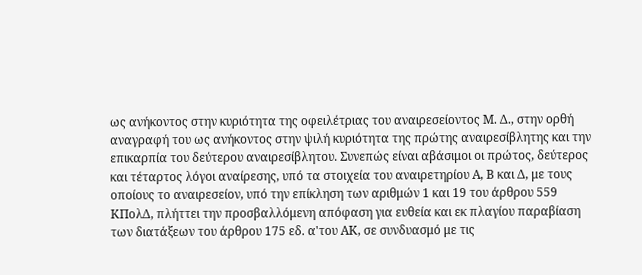ως ανήκοντος στην κυριότητα της οφειλέτριας του αναιρεσείοντος Μ. Δ., στην ορθή αναγραφή του ως ανήκοντος στην ψιλή κυριότητα της πρώτης αναιρεσίβλητης και την επικαρπία του δεύτερου αναιρεσίβλητου. Συνεπώς είναι αβάσιμοι οι πρώτος, δεύτερος και τέταρτος λόγοι αναίρεσης, υπό τα στοιχεία του αναιρετηρίου Α, Β και Δ, με τους οποίους το αναιρεσείον, υπό την επίκληση των αριθμών 1 και 19 του άρθρου 559 ΚΠολΔ, πλήττει την προσβαλλόμενη απόφαση για ευθεία και εκ πλαγίου παραβίαση των διατάξεων του άρθρου 175 εδ. α'του ΑΚ, σε συνδυασμό με τις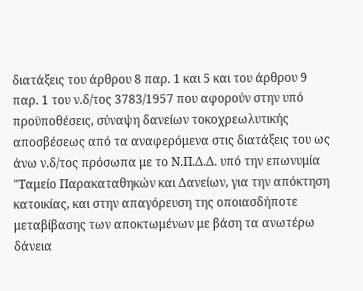διατάξεις του άρθρου 8 παρ. 1 και 5 και του άρθρου 9 παρ. 1 του ν.δ/τος 3783/1957 που αφορούν στην υπό προϋποθέσεις, σύναψη δανείων τοκοχρεωλυτικής αποσβέσεως από τα αναφερόμενα στις διατάξεις του ως άνω ν.δ/τος πρόσωπα με το Ν.Π.Δ.Δ. υπό την επωνυμία "Ταμείο Παρακαταθηκών και Δανείων, για την απόκτηση κατοικίας, και στην απαγόρευση της οποιασδήποτε μεταβίβασης των αποκτωμένων με βάση τα ανωτέρω δάνεια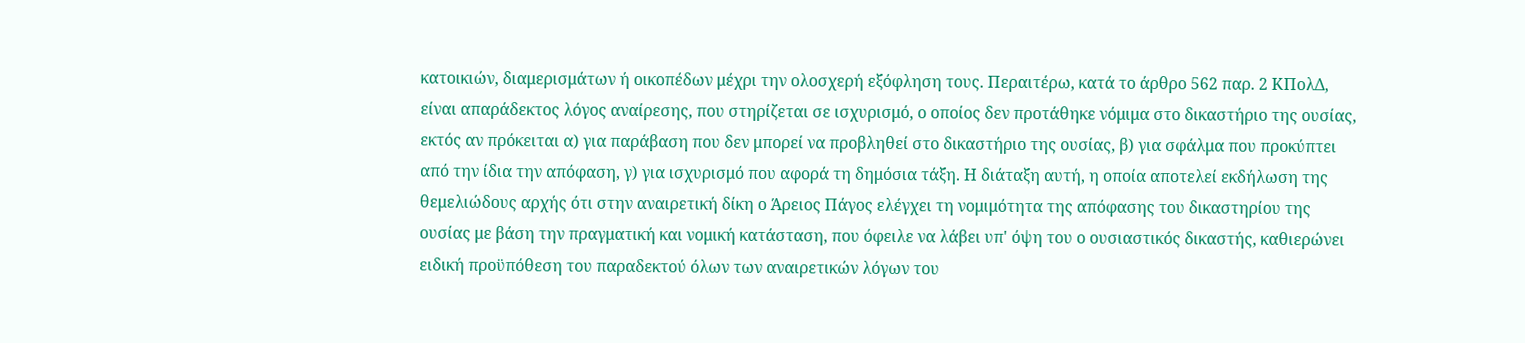κατοικιών, διαμερισμάτων ή οικοπέδων μέχρι την ολοσχερή εξόφληση τους. Περαιτέρω, κατά το άρθρο 562 παρ. 2 ΚΠολΔ, είναι απαράδεκτος λόγος αναίρεσης, που στηρίζεται σε ισχυρισμό, ο οποίος δεν προτάθηκε νόμιμα στο δικαστήριο της ουσίας, εκτός αν πρόκειται α) για παράβαση που δεν μπορεί να προβληθεί στο δικαστήριο της ουσίας, β) για σφάλμα που προκύπτει από την ίδια την απόφαση, γ) για ισχυρισμό που αφορά τη δημόσια τάξη. Η διάταξη αυτή, η οποία αποτελεί εκδήλωση της θεμελιώδους αρχής ότι στην αναιρετική δίκη ο Άρειος Πάγος ελέγχει τη νομιμότητα της απόφασης του δικαστηρίου της ουσίας με βάση την πραγματική και νομική κατάσταση, που όφειλε να λάβει υπ' όψη του ο ουσιαστικός δικαστής, καθιερώνει ειδική προϋπόθεση του παραδεκτού όλων των αναιρετικών λόγων του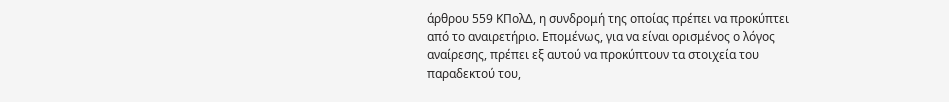άρθρου 559 ΚΠολΔ, η συνδρομή της οποίας πρέπει να προκύπτει από το αναιρετήριο. Επομένως, για να είναι ορισμένος ο λόγος αναίρεσης, πρέπει εξ αυτού να προκύπτουν τα στοιχεία του παραδεκτού του,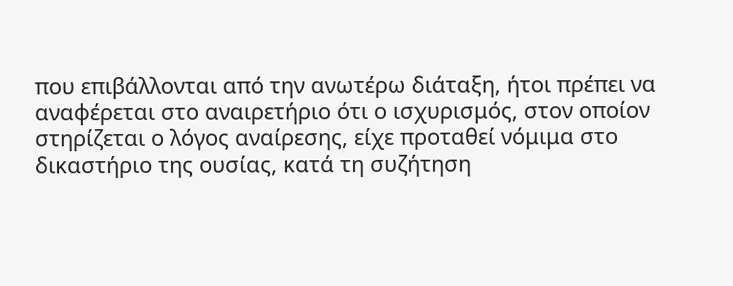που επιβάλλονται από την ανωτέρω διάταξη, ήτοι πρέπει να αναφέρεται στο αναιρετήριο ότι ο ισχυρισμός, στον οποίον στηρίζεται ο λόγος αναίρεσης, είχε προταθεί νόμιμα στο δικαστήριο της ουσίας, κατά τη συζήτηση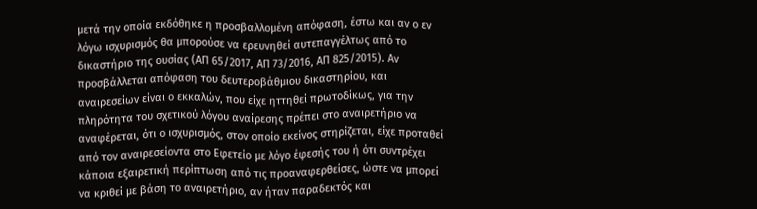μετά την οποία εκδόθηκε η προσβαλλομένη απόφαση, έστω και αν ο εν λόγω ισχυρισμός θα μπορούσε να ερευνηθεί αυτεπαγγέλτως από το δικαστήριο της ουσίας (ΑΠ 65/2017, ΑΠ 73/2016, ΑΠ 825/2015). Αν προσβάλλεται απόφαση του δευτεροβάθμιου δικαστηρίου, και αναιρεσείων είναι ο εκκαλών, που είχε ηττηθεί πρωτοδίκως, για την πληρότητα του σχετικού λόγου αναίρεσης πρέπει στο αναιρετήριο να αναφέρεται, ότι ο ισχυρισμός, στον οποίο εκείνος στηρίζεται, είχε προταθεί από τον αναιρεσείοντα στο Εφετείο με λόγο έφεσής του ή ότι συντρέχει κάποια εξαιρετική περίπτωση από τις προαναφερθείσες, ώστε να μπορεί να κριθεί με βάση το αναιρετήριο, αν ήταν παραδεκτός και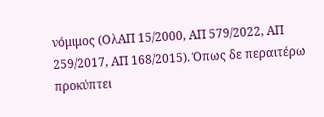νόμιμος (ΟλΑΠ 15/2000, ΑΠ 579/2022, ΑΠ 259/2017, ΑΠ 168/2015). Όπως δε περαιτέρω προκύπτει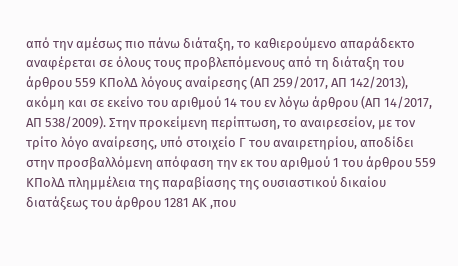από την αμέσως πιο πάνω διάταξη, το καθιερούμενο απαράδεκτο αναφέρεται σε όλους τους προβλεπόμενους από τη διάταξη του άρθρου 559 ΚΠολΔ λόγους αναίρεσης (ΑΠ 259/2017, ΑΠ 142/2013), ακόμη και σε εκείνο του αριθμού 14 του εν λόγω άρθρου (ΑΠ 14/2017, ΑΠ 538/2009). Στην προκείμενη περίπτωση, το αναιρεσείον, με τον τρίτο λόγο αναίρεσης, υπό στοιχείο Γ του αναιρετηρίου, αποδίδει στην προσβαλλόμενη απόφαση την εκ του αριθμού 1 του άρθρου 559 ΚΠολΔ πλημμέλεια της παραβίασης της ουσιαστικού δικαίου διατάξεως του άρθρου 1281 ΑΚ ,που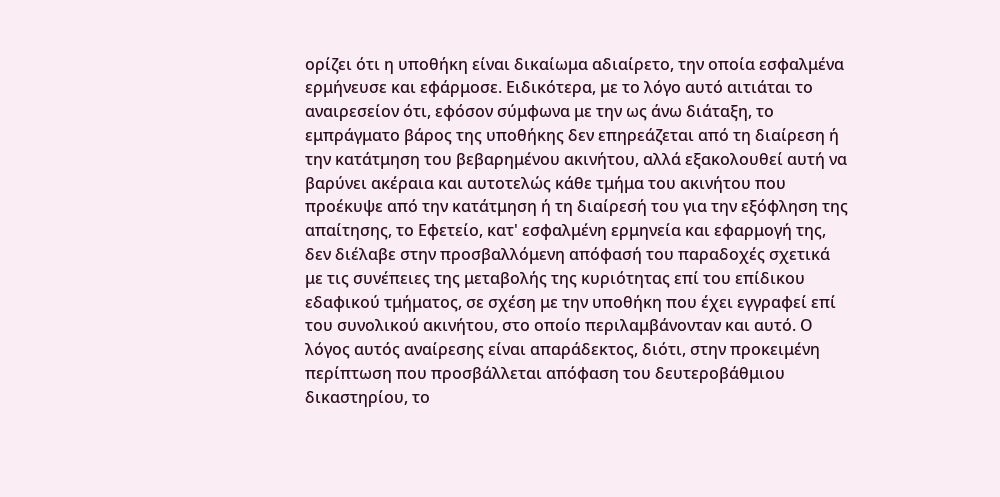ορίζει ότι η υποθήκη είναι δικαίωμα αδιαίρετο, την οποία εσφαλμένα ερμήνευσε και εφάρμοσε. Ειδικότερα, με το λόγο αυτό αιτιάται το αναιρεσείον ότι, εφόσον σύμφωνα με την ως άνω διάταξη, το εμπράγματο βάρος της υποθήκης δεν επηρεάζεται από τη διαίρεση ή την κατάτμηση του βεβαρημένου ακινήτου, αλλά εξακολουθεί αυτή να βαρύνει ακέραια και αυτοτελώς κάθε τμήμα του ακινήτου που προέκυψε από την κατάτμηση ή τη διαίρεσή του για την εξόφληση της απαίτησης, το Εφετείο, κατ' εσφαλμένη ερμηνεία και εφαρμογή της, δεν διέλαβε στην προσβαλλόμενη απόφασή του παραδοχές σχετικά με τις συνέπειες της μεταβολής της κυριότητας επί του επίδικου εδαφικού τμήματος, σε σχέση με την υποθήκη που έχει εγγραφεί επί του συνολικού ακινήτου, στο οποίο περιλαμβάνονταν και αυτό. Ο λόγος αυτός αναίρεσης είναι απαράδεκτος, διότι, στην προκειμένη περίπτωση που προσβάλλεται απόφαση του δευτεροβάθμιου δικαστηρίου, το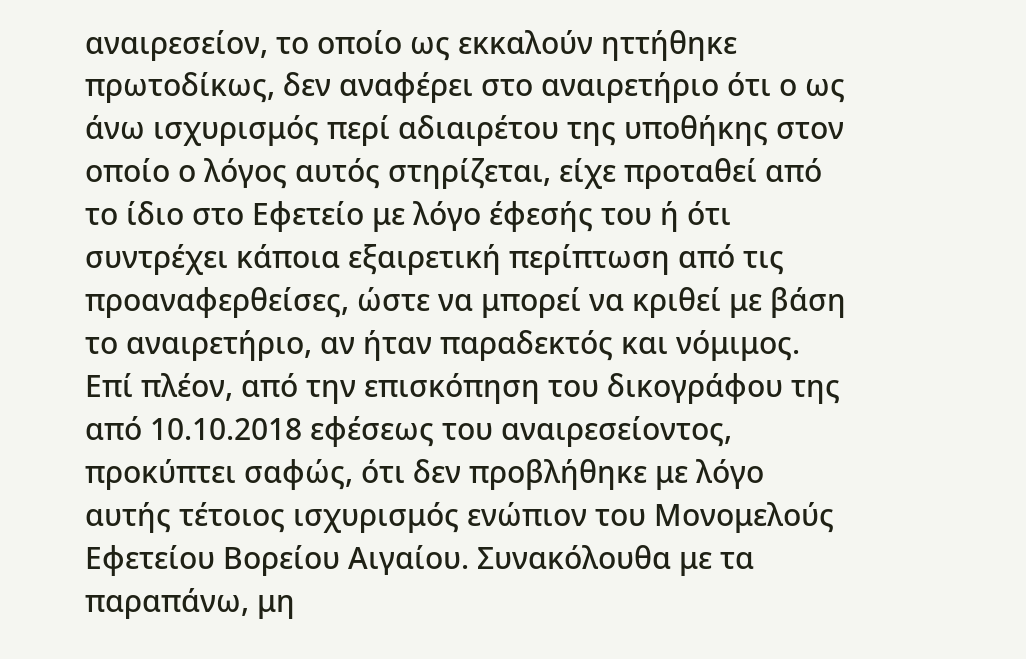αναιρεσείον, το οποίο ως εκκαλούν ηττήθηκε πρωτοδίκως, δεν αναφέρει στο αναιρετήριο ότι ο ως άνω ισχυρισμός περί αδιαιρέτου της υποθήκης στον οποίο ο λόγος αυτός στηρίζεται, είχε προταθεί από το ίδιο στο Εφετείο με λόγο έφεσής του ή ότι συντρέχει κάποια εξαιρετική περίπτωση από τις προαναφερθείσες, ώστε να μπορεί να κριθεί με βάση το αναιρετήριο, αν ήταν παραδεκτός και νόμιμος. Επί πλέον, από την επισκόπηση του δικογράφου της από 10.10.2018 εφέσεως του αναιρεσείοντος, προκύπτει σαφώς, ότι δεν προβλήθηκε με λόγο αυτής τέτοιος ισχυρισμός ενώπιον του Μονομελούς Εφετείου Βορείου Αιγαίου. Συνακόλουθα με τα παραπάνω, μη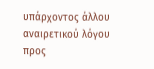υπάρχοντος άλλου αναιρετικού λόγου προς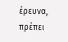έρευνα, πρέπει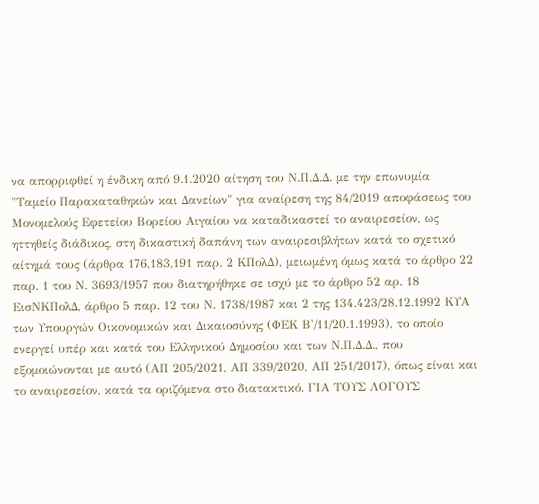να απορριφθεί η ένδικη από 9.1.2020 αίτηση του Ν.Π.Δ.Δ. με την επωνυμία "Ταμείο Παρακαταθηκών και Δανείων" για αναίρεση της 84/2019 αποφάσεως του Μονομελούς Εφετείου Βορείου Αιγαίου να καταδικαστεί το αναιρεσείον, ως ηττηθείς διάδικος, στη δικαστική δαπάνη των αναιρεσιβλήτων κατά το σχετικό αίτημά τους (άρθρα 176,183,191 παρ. 2 ΚΠολΔ), μειωμένη όμως κατά το άρθρο 22 παρ. 1 του Ν. 3693/1957 που διατηρήθηκε σε ισχύ με το άρθρο 52 αρ. 18 ΕισΝΚΠολΔ, άρθρο 5 παρ. 12 του Ν. 1738/1987 και 2 της 134.423/28.12.1992 ΚΥΑ των Υπουργών Οικονομικών και Δικαιοσύνης (ΦΕΚ Β'/11/20.1.1993), το οποίο ενεργεί υπέρ και κατά του Ελληνικού Δημοσίου και των Ν.Π.Δ.Δ., που εξομοιώνονται με αυτό (ΑΠ 205/2021, ΑΠ 339/2020, ΑΠ 251/2017), όπως είναι και το αναιρεσείον, κατά τα οριζόμενα στο διατακτικό. ΓΙΑ ΤΟΥΣ ΛΟΓΟΥΣ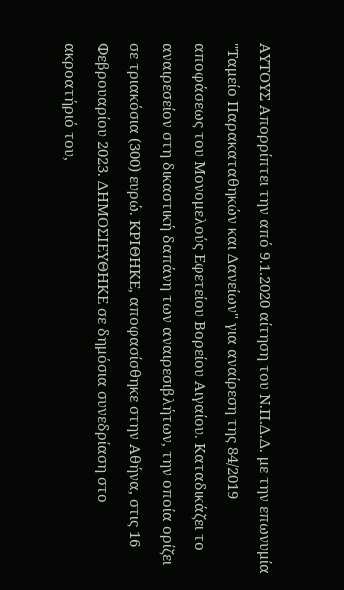ΑΥΤΟΥΣ Απορρίπτει την από 9.1.2020 αίτηση του Ν.Π.Δ.Δ. με την επωνυμία "Ταμείο Παρακαταθηκών και Δανείων" για αναίρεση της 84/2019 αποφάσεως του Μονομελούς Εφετείου Βορείου Αιγαίου. Καταδικάζει το αναιρεσείον στη δικαστική δαπάνη των αναιρεσιβλήτων, την οποία ορίζει σε τριακόσια (300) ευρώ. ΚΡΙΘΗΚΕ, αποφασίσθηκε στην Αθήνα, στις 16 Φεβρουαρίου 2023. ΔΗΜΟΣΙΕΥΘΗΚΕ σε δημόσια συνεδρίαση στο ακροατήριό του,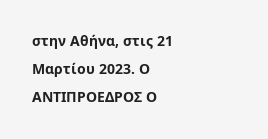στην Αθήνα, στις 21 Μαρτίου 2023. Ο ΑΝΤΙΠΡΟΕΔΡΟΣ Ο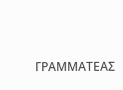ΓΡΑΜΜΑΤΕΑΣ